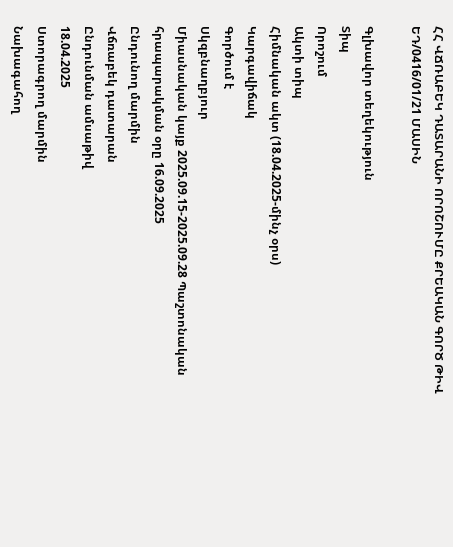ՀՀ ՎՃՌԱԲԵԿ ԴԱՏԱՐԱՆԻ ՈՐՈՇՈՒՄԸ ՔՐԵԱԿԱՆ ԳՈՐԾ ԹԻՎ ԵԴ/0416/01/21 ՄԱՍԻՆ

Գլխավոր տեղեկություն
Տիպ
Որոշում
Ակտի տիպ
Հիմնական ակտ (18.04.2025-մինչ օրս)
Կարգավիճակ
Գործում է
Սկզբնաղբյուր
Միասնական կայք 2025.09.15-2025.09.28 Պաշտոնական հրապարակման օրը 16.09.2025
Ընդունող մարմին
Վճռաբեկ դատարան
Ընդունման ամսաթիվ
18.04.2025
Ստորագրող մարմին
Նախագահող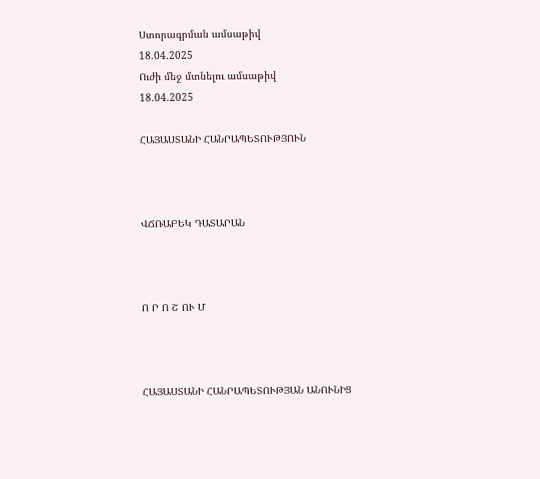Ստորագրման ամսաթիվ
18.04.2025
Ուժի մեջ մտնելու ամսաթիվ
18.04.2025

ՀԱՅԱՍՏԱՆԻ ՀԱՆՐԱՊԵՏՈՒԹՅՈՒՆ



ՎՃՌԱԲԵԿ ԴԱՏԱՐԱՆ



Ո Ր Ո Շ ՈՒ Մ



ՀԱՅԱՍՏԱՆԻ ՀԱՆՐԱՊԵՏՈՒԹՅԱՆ ԱՆՈՒՆԻՑ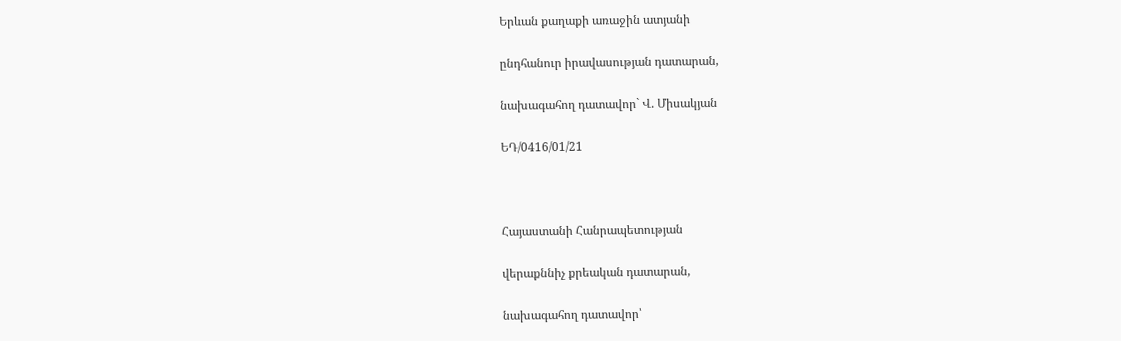Երևան քաղաքի առաջին ատյանի

ընդհանուր իրավասության դատարան,

նախագահող դատավոր` Վ. Միսակյան

ԵԴ/0416/01/21



Հայաստանի Հանրապետության

վերաքննիչ քրեական դատարան,

նախագահող դատավոր՝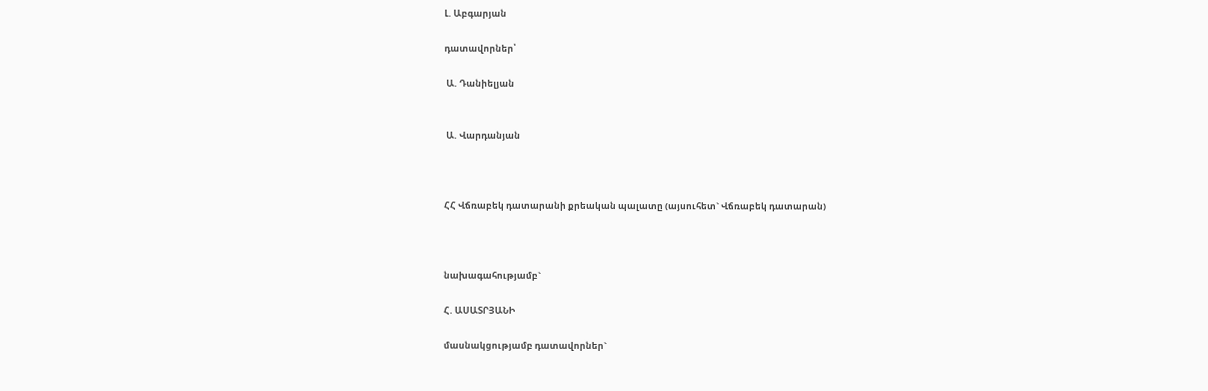Լ. Աբգարյան

դատավորներ՝

 Ա. Դանիելյան


 Ա. Վարդանյան



ՀՀ Վճռաբեկ դատարանի քրեական պալատը (այսուհետ` Վճռաբեկ դատարան)



նախագահությամբ`

Հ. ԱՍԱՏՐՅԱՆԻ

մասնակցությամբ դատավորներ`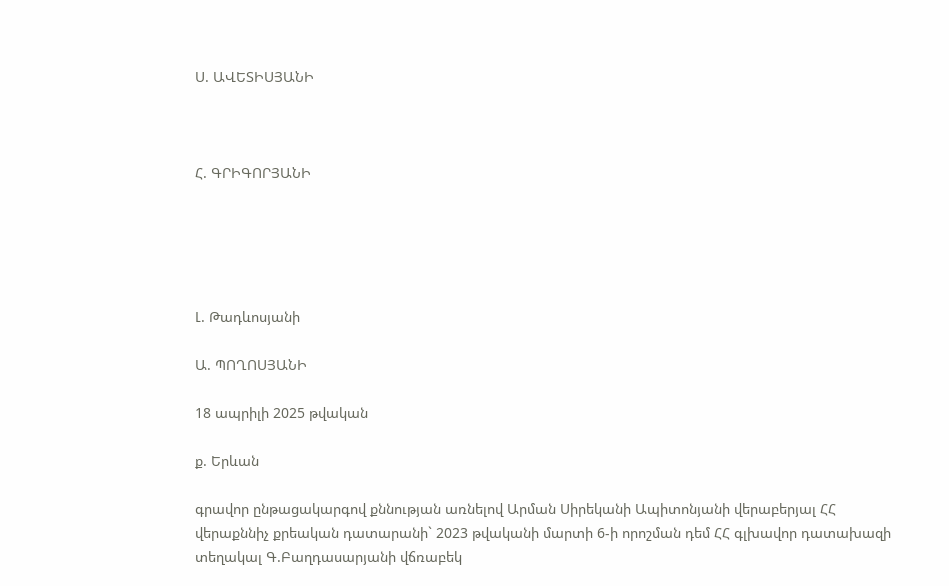Ս. ԱՎԵՏԻՍՅԱՆԻ



Հ. ԳՐԻԳՈՐՅԱՆԻ





Լ. Թադևոսյանի

Ա. ՊՈՂՈՍՅԱՆԻ

18 ապրիլի 2025 թվական

ք. Երևան

գրավոր ընթացակարգով քննության առնելով Արման Սիրեկանի Ապիտոնյանի վերաբերյալ ՀՀ վերաքննիչ քրեական դատարանի` 2023 թվականի մարտի 6-ի որոշման դեմ ՀՀ գլխավոր դատախազի տեղակալ Գ.Բաղդասարյանի վճռաբեկ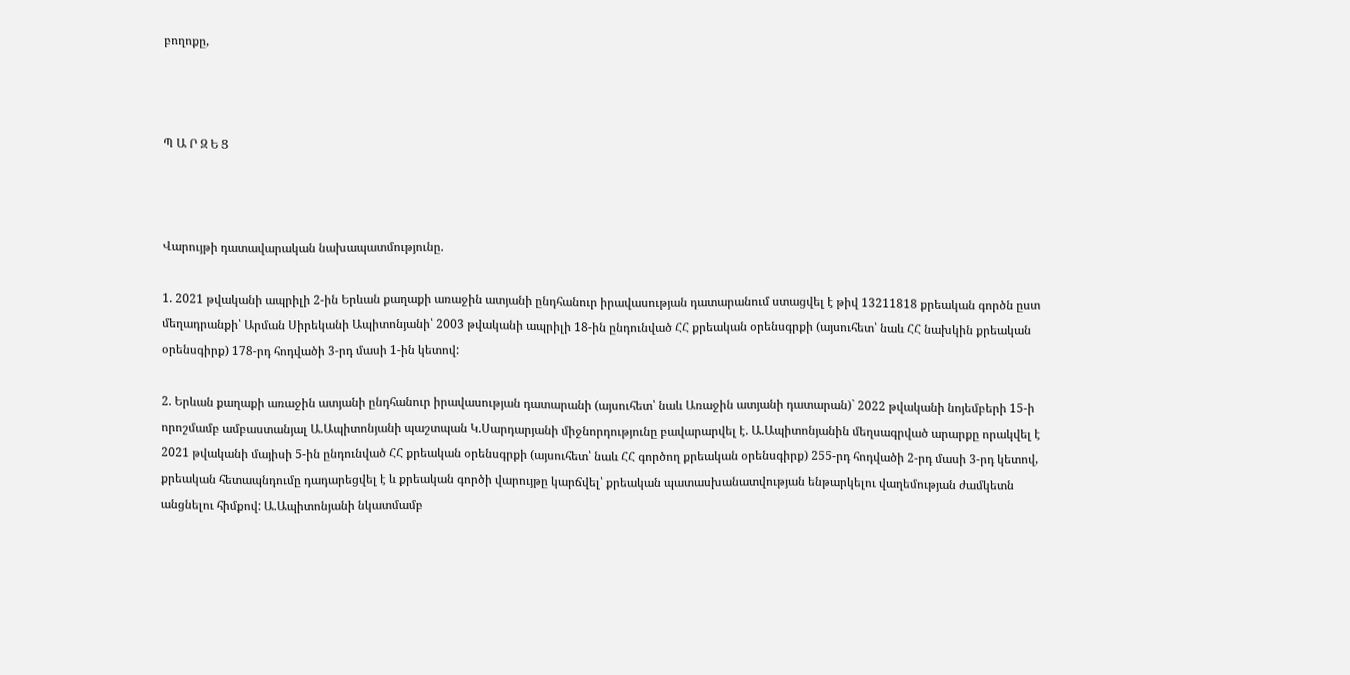բողոքը,



Պ Ա Ր Զ Ե Ց



Վարույթի դատավարական նախապատմությունը.

1. 2021 թվականի ապրիլի 2-ին Երևան քաղաքի առաջին ատյանի ընդհանուր իրավասության դատարանում ստացվել է թիվ 13211818 քրեական գործն ըստ մեղադրանքի՝ Արման Սիրեկանի Ապիտոնյանի՝ 2003 թվականի ապրիլի 18-ին ընդունված ՀՀ քրեական օրենսգրքի (այսուհետ՝ նաև ՀՀ նախկին քրեական օրենսգիրք) 178-րդ հոդվածի 3-րդ մասի 1-ին կետով:

2. Երևան քաղաքի առաջին ատյանի ընդհանուր իրավասության դատարանի (այսուհետ՝ նաև Առաջին ատյանի դատարան)` 2022 թվականի նոյեմբերի 15-ի որոշմամբ ամբաստանյալ Ա.Ապիտոնյանի պաշտպան Կ.Սարդարյանի միջնորդությունը բավարարվել է. Ա.Ապիտոնյանին մեղսագրված արարքը որակվել է 2021 թվականի մայիսի 5-ին ընդունված ՀՀ քրեական օրենսգրքի (այսուհետ՝ նաև ՀՀ գործող քրեական օրենսգիրք) 255-րդ հոդվածի 2-րդ մասի 3-րդ կետով, քրեական հետապնդումը դադարեցվել է և քրեական գործի վարույթը կարճվել՝ քրեական պատասխանատվության ենթարկելու վաղեմության ժամկետն անցնելու հիմքով: Ա.Ապիտոնյանի նկատմամբ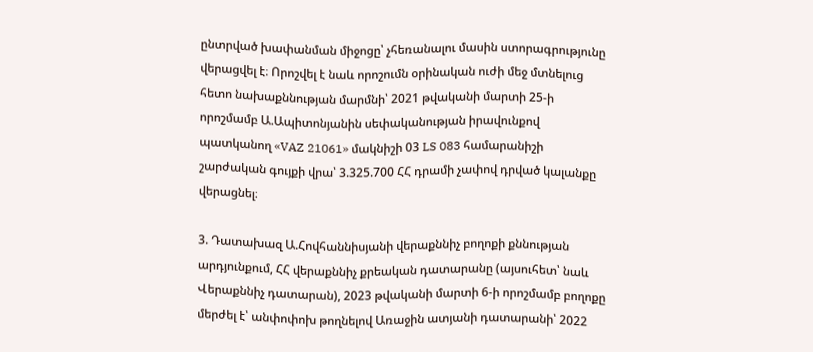ընտրված խափանման միջոցը՝ չհեռանալու մասին ստորագրությունը վերացվել է։ Որոշվել է նաև որոշումն օրինական ուժի մեջ մտնելուց հետո նախաքննության մարմնի՝ 2021 թվականի մարտի 25-ի որոշմամբ Ա.Ապիտոնյանին սեփականության իրավունքով պատկանող «VAZ 21061» մակնիշի 03 LS 083 համարանիշի շարժական գույքի վրա՝ 3.325.700 ՀՀ դրամի չափով դրված կալանքը վերացնել։

3. Դատախազ Ա.Հովհաննիսյանի վերաքննիչ բողոքի քննության արդյունքում, ՀՀ վերաքննիչ քրեական դատարանը (այսուհետ՝ նաև Վերաքննիչ դատարան), 2023 թվականի մարտի 6-ի որոշմամբ բողոքը մերժել է՝ անփոփոխ թողնելով Առաջին ատյանի դատարանի՝ 2022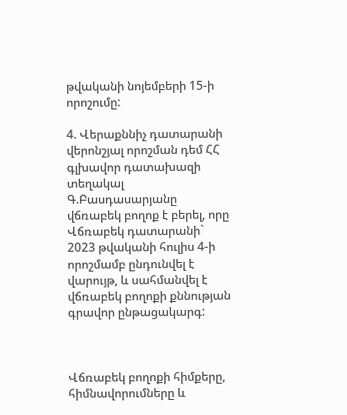թվականի նոյեմբերի 15-ի որոշումը:

4. Վերաքննիչ դատարանի վերոնշյալ որոշման դեմ ՀՀ գլխավոր դատախազի տեղակալ Գ.Բասդասարյանը վճռաբեկ բողոք է բերել, որը Վճռաբեկ դատարանի` 2023 թվականի հուլիս 4-ի որոշմամբ ընդունվել է վարույթ, և սահմանվել է վճռաբեկ բողոքի քննության գրավոր ընթացակարգ:



Վճռաբեկ բողոքի հիմքերը, հիմնավորումները և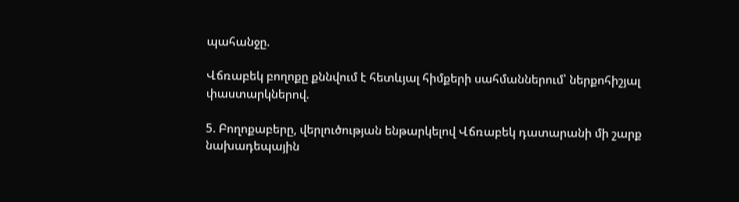պահանջը.

Վճռաբեկ բողոքը քննվում է հետևյալ հիմքերի սահմաններում՝ ներքոհիշյալ փաստարկներով.

5. Բողոքաբերը, վերլուծության ենթարկելով Վճռաբեկ դատարանի մի շարք նախադեպային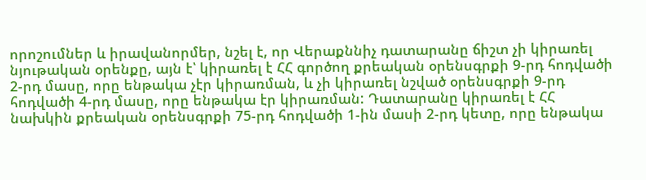որոշումներ և իրավանորմեր, նշել է, որ Վերաքննիչ դատարանը ճիշտ չի կիրառել նյութական օրենքը, այն է՝ կիրառել է ՀՀ գործող քրեական օրենսգրքի 9-րդ հոդվածի 2-րդ մասը, որը ենթակա չէր կիրառման, և չի կիրառել նշված օրենսգրքի 9-րդ հոդվածի 4-րդ մասը, որը ենթակա էր կիրառման: Դատարանը կիրառել է ՀՀ նախկին քրեական օրենսգրքի 75-րդ հոդվածի 1-ին մասի 2-րդ կետը, որը ենթակա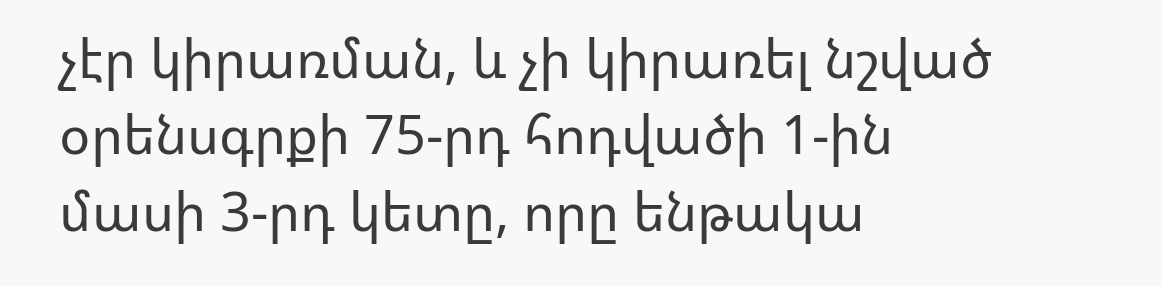չէր կիրառման, և չի կիրառել նշված օրենսգրքի 75-րդ հոդվածի 1-ին մասի 3-րդ կետը, որը ենթակա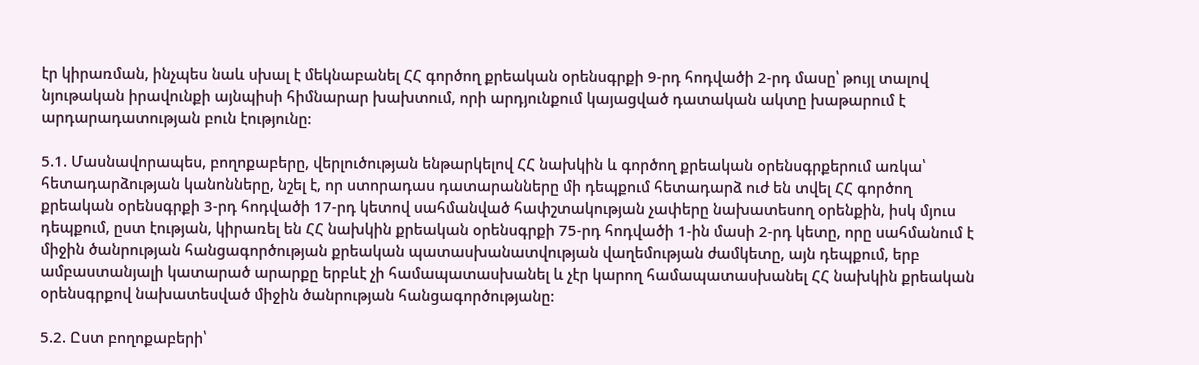էր կիրառման, ինչպես նաև սխալ է մեկնաբանել ՀՀ գործող քրեական օրենսգրքի 9-րդ հոդվածի 2-րդ մասը՝ թույլ տալով նյութական իրավունքի այնպիսի հիմնարար խախտում, որի արդյունքում կայացված դատական ակտը խաթարում է արդարադատության բուն էությունը:

5.1. Մասնավորապես, բողոքաբերը, վերլուծության ենթարկելով ՀՀ նախկին և գործող քրեական օրենսգրքերում առկա՝ հետադարձության կանոնները, նշել է, որ ստորադաս դատարանները մի դեպքում հետադարձ ուժ են տվել ՀՀ գործող քրեական օրենսգրքի 3-րդ հոդվածի 17-րդ կետով սահմանված հափշտակության չափերը նախատեսող օրենքին, իսկ մյուս դեպքում, ըստ էության, կիրառել են ՀՀ նախկին քրեական օրենսգրքի 75-րդ հոդվածի 1-ին մասի 2-րդ կետը, որը սահմանում է միջին ծանրության հանցագործության քրեական պատասխանատվության վաղեմության ժամկետը, այն դեպքում, երբ ամբաստանյալի կատարած արարքը երբևէ չի համապատասխանել և չէր կարող համապատասխանել ՀՀ նախկին քրեական օրենսգրքով նախատեսված միջին ծանրության հանցագործությանը:

5.2. Ըստ բողոքաբերի՝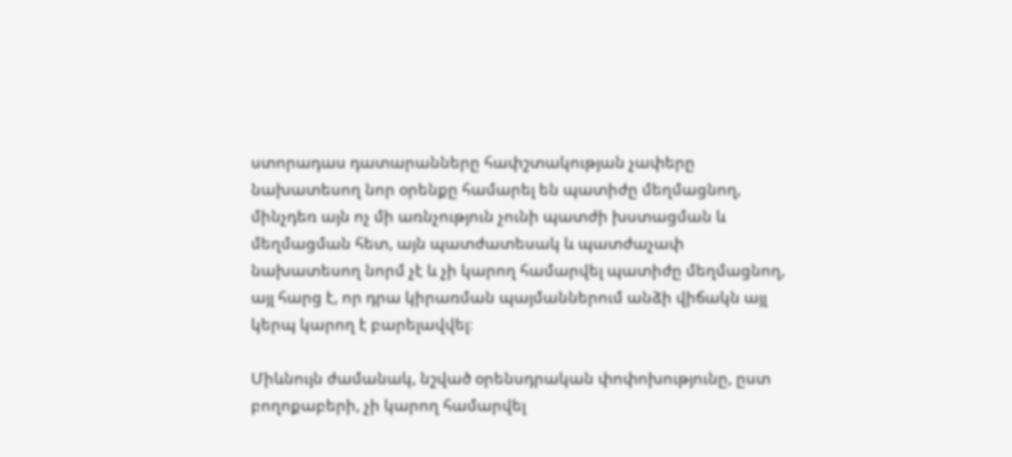ստորադաս դատարանները հափշտակության չափերը նախատեսող նոր օրենքը համարել են պատիժը մեղմացնող, մինչդեռ այն ոչ մի առնչություն չունի պատժի խստացման և մեղմացման հետ, այն պատժատեսակ և պատժաչափ նախատեսող նորմ չէ և չի կարող համարվել պատիժը մեղմացնող, այլ հարց է, որ դրա կիրառման պայմաններում անձի վիճակն այլ կերպ կարող է բարելավվել։

Միևնույն ժամանակ, նշված օրենսդրական փոփոխությունը, ըստ բողոքաբերի, չի կարող համարվել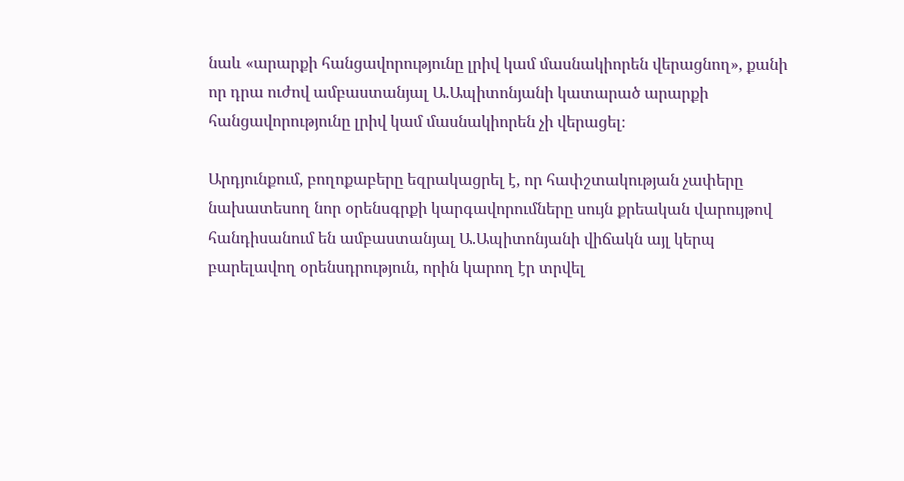նաև «արարքի հանցավորությունը լրիվ կամ մասնակիորեն վերացնող», քանի որ դրա ուժով ամբաստանյալ Ա.Ապիտոնյանի կատարած արարքի հանցավորությունը լրիվ կամ մասնակիորեն չի վերացել։

Արդյունքում, բողոքաբերը եզրակացրել է, որ հափշտակության չափերը նախատեսող նոր օրենսգրքի կարգավորումները սույն քրեական վարույթով հանդիսանում են ամբաստանյալ Ա.Ապիտոնյանի վիճակն այլ կերպ բարելավող օրենսդրություն, որին կարող էր տրվել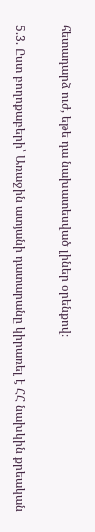հետադարձ ուժ, եթե դա նախատեսված լիներ օրենքով։

5.3. Ըստ բողոքաբերի՝ Առաջին ատյանի դատարանը կիրառել է ՀՀ նախկին քրեական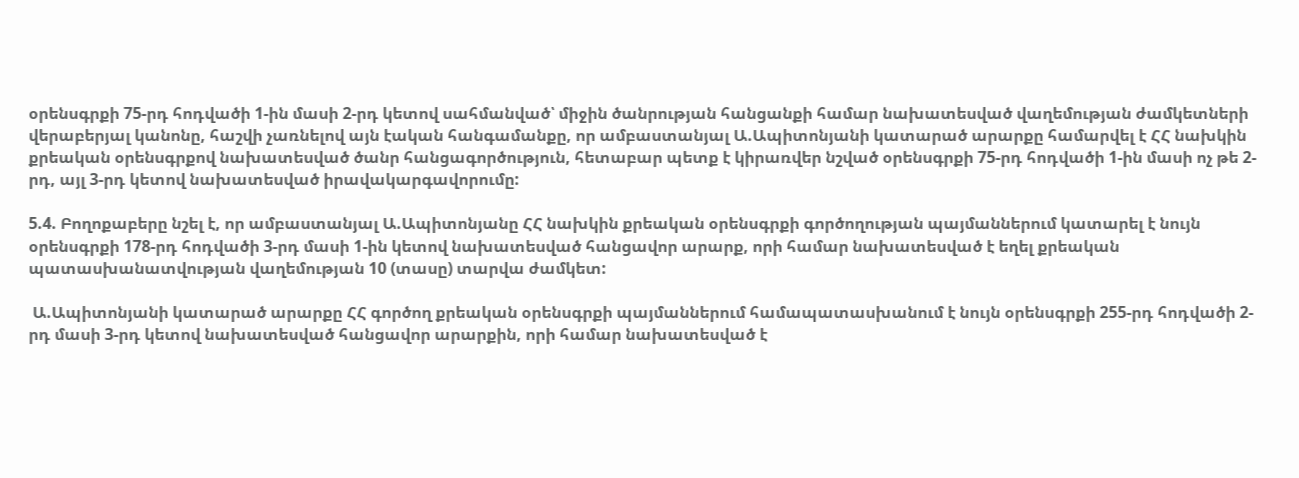օրենսգրքի 75-րդ հոդվածի 1-ին մասի 2-րդ կետով սահմանված՝ միջին ծանրության հանցանքի համար նախատեսված վաղեմության ժամկետների վերաբերյալ կանոնը, հաշվի չառնելով այն էական հանգամանքը, որ ամբաստանյալ Ա.Ապիտոնյանի կատարած արարքը համարվել է ՀՀ նախկին քրեական օրենսգրքով նախատեսված ծանր հանցագործություն, հետաբար պետք է կիրառվեր նշված օրենսգրքի 75-րդ հոդվածի 1-ին մասի ոչ թե 2-րդ, այլ 3-րդ կետով նախատեսված իրավակարգավորումը:

5.4. Բողոքաբերը նշել է, որ ամբաստանյալ Ա.Ապիտոնյանը ՀՀ նախկին քրեական օրենսգրքի գործողության պայմաններում կատարել է նույն օրենսգրքի 178-րդ հոդվածի 3-րդ մասի 1-ին կետով նախատեսված հանցավոր արարք, որի համար նախատեսված է եղել քրեական պատասխանատվության վաղեմության 10 (տասը) տարվա ժամկետ:

 Ա.Ապիտոնյանի կատարած արարքը ՀՀ գործող քրեական օրենսգրքի պայմաններում համապատասխանում է նույն օրենսգրքի 255-րդ հոդվածի 2-րդ մասի 3-րդ կետով նախատեսված հանցավոր արարքին, որի համար նախատեսված է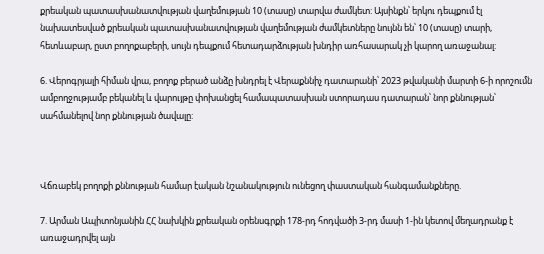քրեական պատասխանատվության վաղեմության 10 (տասը) տարվա ժամկետ: Այսինքն՝ երկու դեպքում էլ նախատեսված քրեական պատասխանատվության վաղեմության ժամկետները նույնն են՝ 10 (տասը) տարի, հետևաբար, ըստ բողոքաբերի, սույն դեպքում հետադարձության խնդիր առհասարակ չի կարող առաջանալ:

6. Վերոգրյալի հիման վրա, բողոք բերած անձը խնդրել է Վերաքննիչ դատարանի՝ 2023 թվականի մարտի 6-ի որոշումն ամբողջությամբ բեկանել և վարույթը փոխանցել համապատասխան ստորադաս դատարան՝ նոր քննության՝ սահմանելով նոր քննության ծավալը:



Վճռաբեկ բողոքի քննության համար էական նշանակություն ունեցող փաստական հանգամանքները.

7. Արման Ապիտոնյանին ՀՀ նախկին քրեական օրենսգրքի 178-րդ հոդվածի 3-րդ մասի 1-ին կետով մեղադրանք է առաջադրվել այն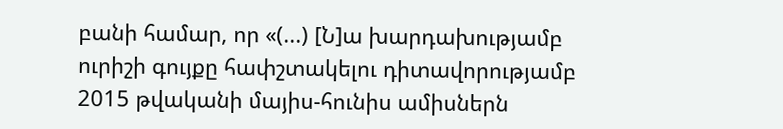բանի համար, որ «(...) [Ն]ա խարդախությամբ ուրիշի գույքը հափշտակելու դիտավորությամբ 2015 թվականի մայիս-հունիս ամիսներն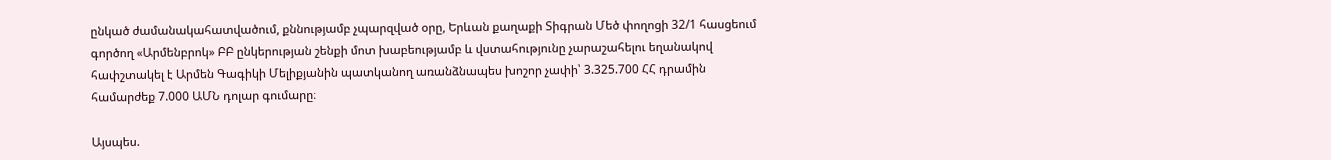ընկած ժամանակահատվածում, քննությամբ չպարզված օրը, Երևան քաղաքի Տիգրան Մեծ փողոցի 32/1 հասցեում գործող «Արմենբրոկ» ԲԲ ընկերության շենքի մոտ խաբեությամբ և վստահությունը չարաշահելու եղանակով հափշտակել է Արմեն Գագիկի Մելիքյանին պատկանող առանձնապես խոշոր չափի՝ 3.325.700 ՀՀ դրամին համարժեք 7.000 ԱՄՆ դոլար գումարը։

Այսպես.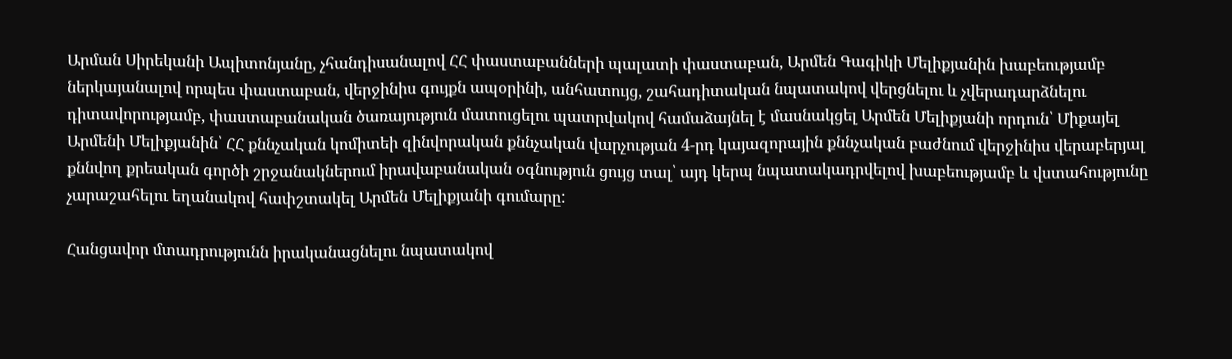Արման Սիրեկանի Ապիտոնյանը, չհանդիսանալով ՀՀ փաստաբանների պալատի փաստաբան, Արմեն Գագիկի Մելիքյանին խաբեությամբ ներկայանալով որպես փաստաբան, վերջինիս գույքն ապօրինի, անհատույց, շահադիտական նպատակով վերցնելու և չվերադարձնելու դիտավորությամբ, փաստաբանական ծառայություն մատուցելու պատրվակով համաձայնել է մասնակցել Արմեն Մելիքյանի որդուն՝ Միքայել Արմենի Մելիքյանին՝ ՀՀ քննչական կոմիտեի զինվորական քննչական վարչության 4-րդ կայազորային քննչական բաժնում վերջինիս վերաբերյալ քննվող քրեական գործի շրջանակներում իրավաբանական օգնություն ցույց տալ՝ այդ կերպ նպատակադրվելով խաբեությամբ և վստահությունը չարաշահելու եղանակով հափշտակել Արմեն Մելիքյանի գումարը:

Հանցավոր մտադրությունն իրականացնելու նպատակով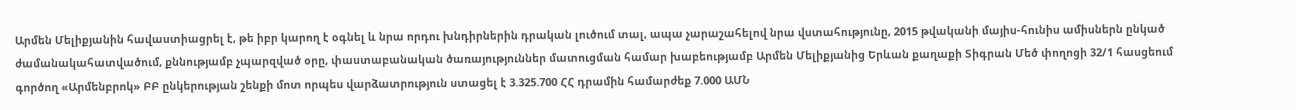Արմեն Մելիքյանին հավաստիացրել է, թե իբր կարող է օգնել և նրա որդու խնդիրներին դրական լուծում տալ, ապա չարաշահելով նրա վստահությունը, 2015 թվականի մայիս-հունիս ամիսներն ընկած ժամանակահատվածում, քննությամբ չպարզված օրը, փաստաբանական ծառայություններ մատուցման համար խաբեությամբ Արմեն Մելիքյանից Երևան քաղաքի Տիգրան Մեծ փողոցի 32/1 հասցեում գործող «Արմենբրոկ» ԲԲ ընկերության շենքի մոտ որպես վարձատրություն ստացել է 3.325.700 ՀՀ դրամին համարժեք 7.000 ԱՄՆ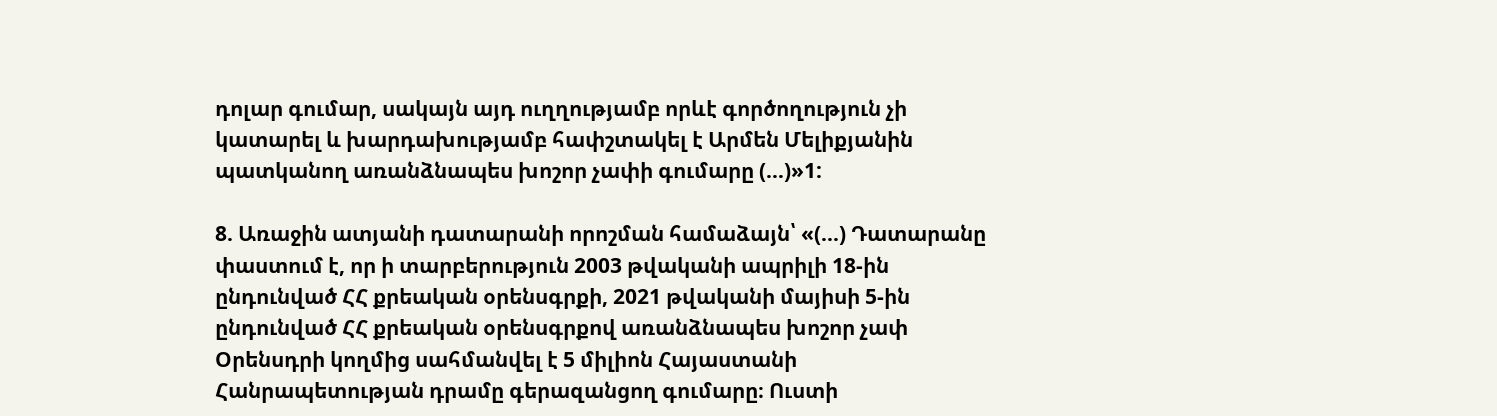դոլար գումար, սակայն այդ ուղղությամբ որևէ գործողություն չի կատարել և խարդախությամբ հափշտակել է Արմեն Մելիքյանին պատկանող առանձնապես խոշոր չափի գումարը (…)»1:

8. Առաջին ատյանի դատարանի որոշման համաձայն՝ «(...) Դատարանը փաստում է, որ ի տարբերություն 2003 թվականի ապրիլի 18-ին ընդունված ՀՀ քրեական օրենսգրքի, 2021 թվականի մայիսի 5-ին ընդունված ՀՀ քրեական օրենսգրքով առանձնապես խոշոր չափ Օրենսդրի կողմից սահմանվել է 5 միլիոն Հայաստանի Հանրապետության դրամը գերազանցող գումարը։ Ուստի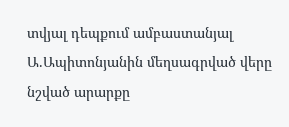տվյալ դեպքում ամբաստանյալ Ա.Ապիտոնյանին մեղսագրված վերը նշված արարքը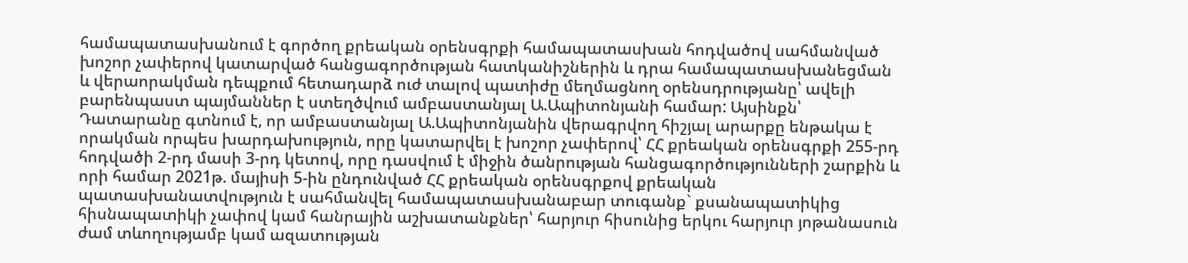համապատասխանում է գործող քրեական օրենսգրքի համապատասխան հոդվածով սահմանված խոշոր չափերով կատարված հանցագործության հատկանիշներին և դրա համապատասխանեցման և վերաորակման դեպքում հետադարձ ուժ տալով պատիժը մեղմացնող օրենսդրությանը՝ ավելի բարենպաստ պայմաններ է ստեղծվում ամբաստանյալ Ա.Ապիտոնյանի համար: Այսինքն՝ Դատարանը գտնում է, որ ամբաստանյալ Ա.Ապիտոնյանին վերագրվող հիշյալ արարքը ենթակա է որակման որպես խարդախություն, որը կատարվել է խոշոր չափերով՝ ՀՀ քրեական օրենսգրքի 255-րդ հոդվածի 2-րդ մասի 3-րդ կետով, որը դասվում է միջին ծանրության հանցագործությունների շարքին և որի համար 2021թ. մայիսի 5-ին ընդունված ՀՀ քրեական օրենսգրքով քրեական պատասխանատվություն է սահմանվել համապատասխանաբար տուգանք` քսանապատիկից հիսնապատիկի չափով կամ հանրային աշխատանքներ՝ հարյուր հիսունից երկու հարյուր յոթանասուն ժամ տևողությամբ կամ ազատության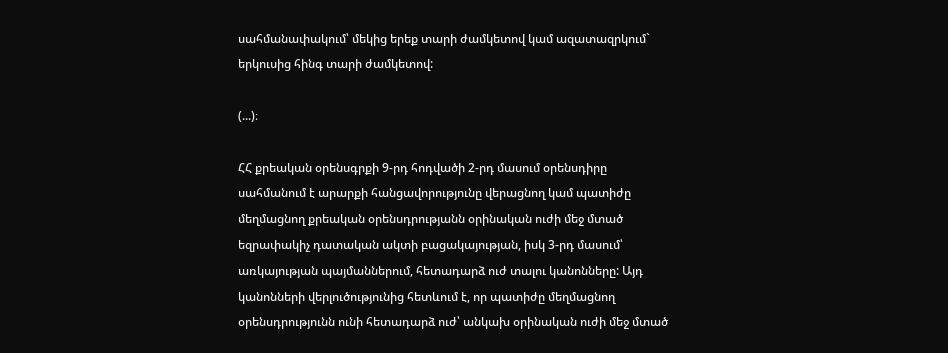սահմանափակում՝ մեկից երեք տարի ժամկետով կամ ազատազրկում` երկուսից հինգ տարի ժամկետով:

(...)։

ՀՀ քրեական օրենսգրքի 9-րդ հոդվածի 2-րդ մասում օրենսդիրը սահմանում է արարքի հանցավորությունը վերացնող կամ պատիժը մեղմացնող քրեական օրենսդրությանն օրինական ուժի մեջ մտած եզրափակիչ դատական ակտի բացակայության, իսկ 3-րդ մասում՝ առկայության պայմաններում, հետադարձ ուժ տալու կանոնները: Այդ կանոնների վերլուծությունից հետևում է, որ պատիժը մեղմացնող օրենսդրությունն ունի հետադարձ ուժ՝ անկախ օրինական ուժի մեջ մտած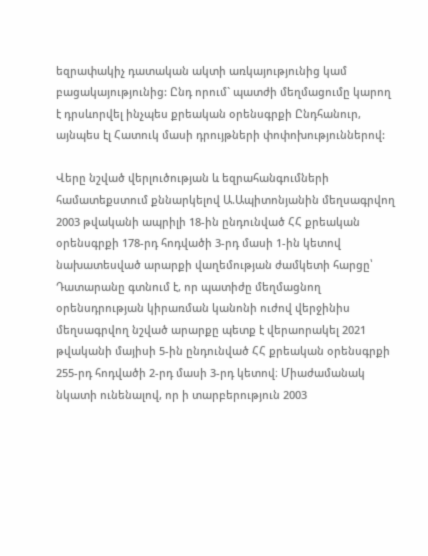եզրափակիչ դատական ակտի առկայությունից կամ բացակայությունից: Ընդ որում` պատժի մեղմացումը կարող է դրսևորվել ինչպես քրեական օրենսգրքի Ընդհանուր, այնպես էլ Հատուկ մասի դրույթների փոփոխություններով:

Վերը նշված վերլուծության և եզրահանգումների համատեքստում քննարկելով Ա.Ապիտոնյանին մեղսագրվող 2003 թվականի ապրիլի 18-ին ընդունված ՀՀ քրեական օրենսգրքի 178-րդ հոդվածի 3-րդ մասի 1-ին կետով նախատեսված արարքի վաղեմության ժամկետի հարցը՝ Դատարանը գտնում է, որ պատիժը մեղմացնող օրենսդրության կիրառման կանոնի ուժով վերջինիս մեղսագրվող նշված արարքը պետք է վերաորակել 2021 թվականի մայիսի 5-ին ընդունված ՀՀ քրեական օրենսգրքի 255-րդ հոդվածի 2-րդ մասի 3-րդ կետով։ Միաժամանակ նկատի ունենալով, որ ի տարբերություն 2003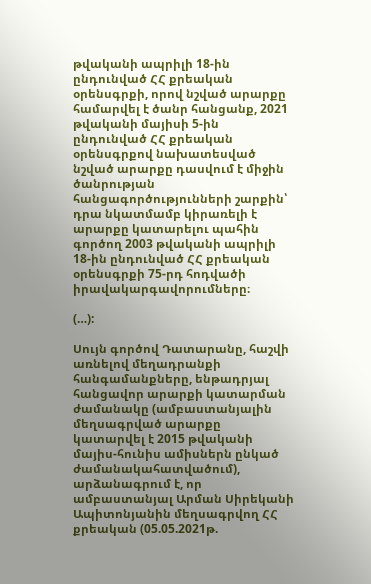թվականի ապրիլի 18-ին ընդունված ՀՀ քրեական օրենսգրքի, որով նշված արարքը համարվել է ծանր հանցանք, 2021 թվականի մայիսի 5-ին ընդունված ՀՀ քրեական օրենսգրքով նախատեսված նշված արարքը դասվում է միջին ծանրության հանցագործությունների շարքին՝ դրա նկատմամբ կիրառելի է արարքը կատարելու պահին գործող 2003 թվականի ապրիլի 18-ին ընդունված ՀՀ քրեական օրենսգրքի 75-րդ հոդվածի իրավակարգավորումները։

(…):

Սույն գործով Դատարանը, հաշվի առնելով մեղադրանքի հանգամանքները, ենթադրյալ հանցավոր արարքի կատարման ժամանակը (ամբաստանյալին մեղսագրված արարքը կատարվել է 2015 թվականի մայիս-հունիս ամիսներն ընկած ժամանակահատվածում), արձանագրում է, որ ամբաստանյալ Արման Սիրեկանի Ապիտոնյանին մեղսագրվող ՀՀ քրեական (05.05.2021թ.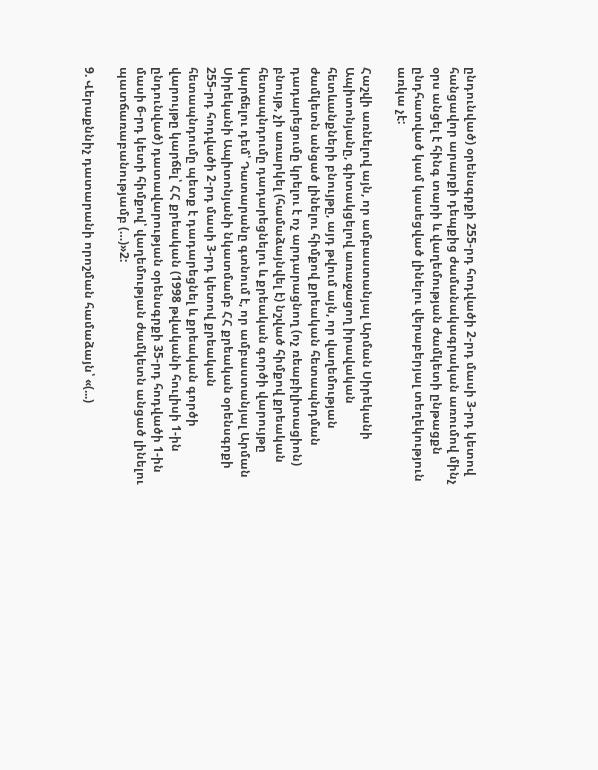ընդունված) օրենսգրքի 255-րդ հոդվածի 2-րդ մասի 3-րդ կետով հանցավոր արարքի դեպքից ժամանակագրական առումով մինչ օրս անցել է հինգ տարի և վաղեմության ժամկետի ընթացքն ընդհատված կամ կասեցված լինելու վերաբերյալ տեղեկություն առկա չէ:

Հաշվի առնելով այն, որ ամբաստանյալ Արման Սիրեկանի Ապիտոնյանը, գիտակցելով առաջացող իրավական հետևանքների բնույթը, այդ թվում այն, որ վաղեմության ժամկետն անցած լինելու հիմքով քրեական հետապնդման դադարեցումը կրելու է ոչ արդարացնող (ոչ ռեաբիլիտացիոն) բնույթ, չի առարկել (համաձայնվել է) նշված հիմքով քրեական հետապնդումը դադարեցնելու և քրեական գործի վարույթը կարճելու դեմ՝ Դատարանը գտնում է, որ ամբաստանյալ Արման Սիրեկանի Ապիտոնյանի նկատմամբ ՀՀ քրեական օրենսգրքի 255-րդ հոդվածի 2-րդ մասի 3-րդ կետով քրեական հետապնդումը պետք է դադարեցնել և քրեական գործի վարույթը կարճել՝ ՀՀ քրեական (1998 թվականի հուլիսի 1-ին ընդունված) դատավարության օրենսգրքի 35-րդ հոդվածի 1-ին մասի 6-րդ կետի հիմքով՝ վաղեմության ժամկետն անցած լինելու պատճառաբանությամբ (…)»2:

9. Վերաքննիչ դատարանի որոշման համաձայն՝ «(...)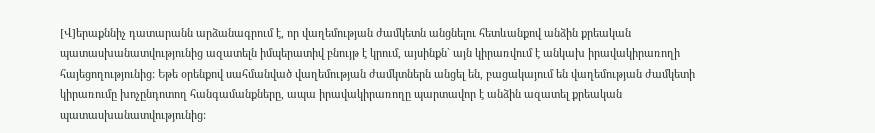[Վ]երաքննիչ դատարանն արձանագրում է, որ վաղեմության ժամկետն անցնելու հետևանքով անձին քրեական պատասխանատվությունից ազատելն իմպերատիվ բնույթ է կրում, այսինքն` այն կիրառվում է անկախ իրավակիրառողի հայեցողությունից: Եթե օրենքով սահմանված վաղեմության ժամկտներն անցել են, բացակայում են վաղեմության ժամկետի կիրառումը խոչընդոտող հանգամանքները, ապա իրավակիրառողը պարտավոր է անձին ազատել քրեական պատասխանատվությունից: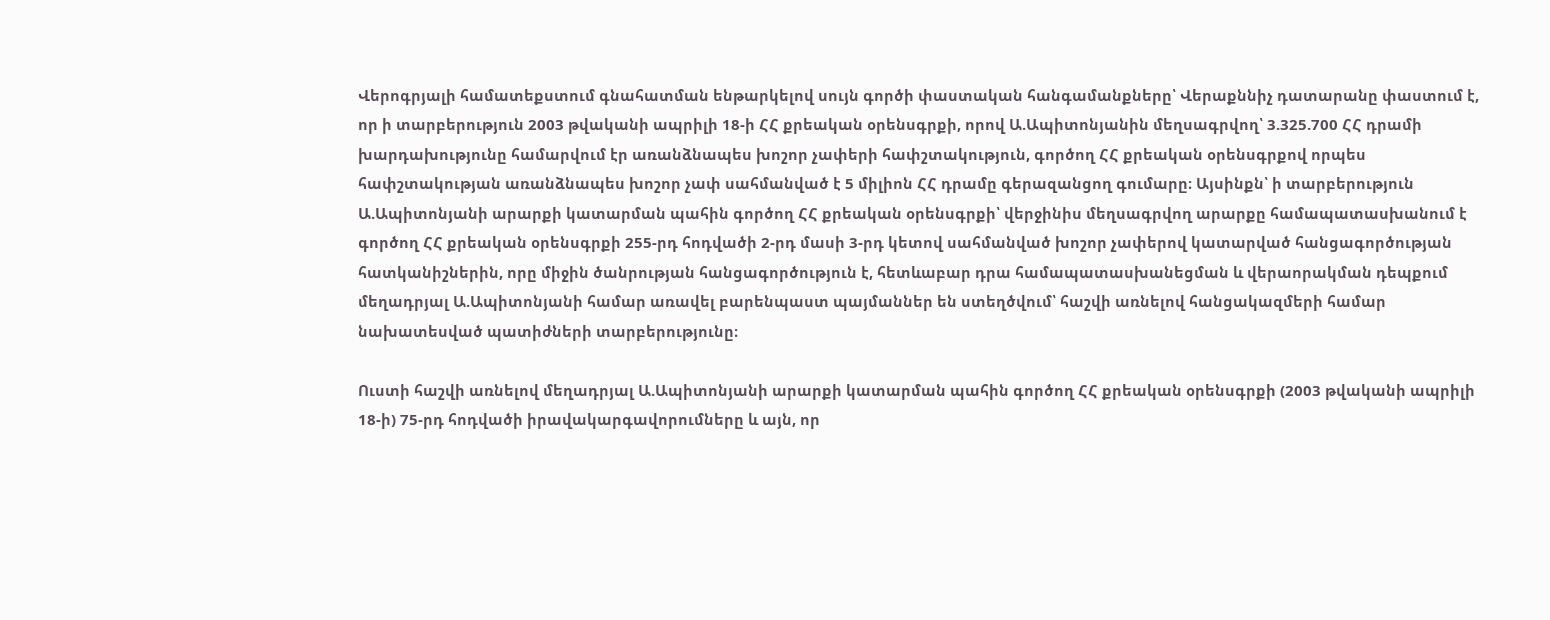Վերոգրյալի համատեքստում գնահատման ենթարկելով սույն գործի փաստական հանգամանքները՝ Վերաքննիչ դատարանը փաստում է, որ ի տարբերություն 2003 թվականի ապրիլի 18-ի ՀՀ քրեական օրենսգրքի, որով Ա.Ապիտոնյանին մեղսագրվող՝ 3.325.700 ՀՀ դրամի խարդախությունը համարվում էր առանձնապես խոշոր չափերի հափշտակություն, գործող ՀՀ քրեական օրենսգրքով որպես հափշտակության առանձնապես խոշոր չափ սահմանված է 5 միլիոն ՀՀ դրամը գերազանցող գումարը։ Այսինքն՝ ի տարբերություն Ա.Ապիտոնյանի արարքի կատարման պահին գործող ՀՀ քրեական օրենսգրքի՝ վերջինիս մեղսագրվող արարքը համապատասխանում է գործող ՀՀ քրեական օրենսգրքի 255-րդ հոդվածի 2-րդ մասի 3-րդ կետով սահմանված խոշոր չափերով կատարված հանցագործության հատկանիշներին, որը միջին ծանրության հանցագործություն է, հետևաբար դրա համապատասխանեցման և վերաորակման դեպքում մեղադրյալ Ա.Ապիտոնյանի համար առավել բարենպաստ պայմաններ են ստեղծվում՝ հաշվի առնելով հանցակազմերի համար նախատեսված պատիժների տարբերությունը։

Ուստի հաշվի առնելով մեղադրյալ Ա.Ապիտոնյանի արարքի կատարման պահին գործող ՀՀ քրեական օրենսգրքի (2003 թվականի ապրիլի 18-ի) 75-րդ հոդվածի իրավակարգավորումները և այն, որ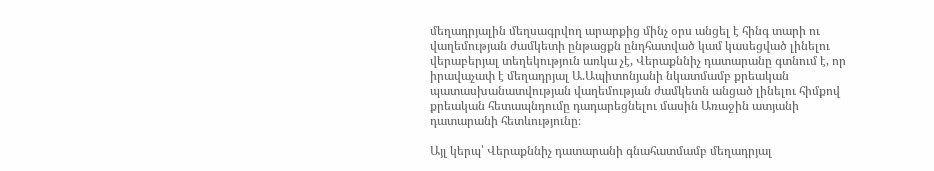մեղադրյալին մեղսագրվող արարքից մինչ օրս անցել է հինգ տարի ու վաղեմության ժամկետի ընթացքն ընդհատված կամ կասեցված լինելու վերաբերյալ տեղեկություն առկա չէ, Վերաքննիչ դատարանը գտնում է, որ իրավաչափ է մեղադրյալ Ա.Ապիտոնյանի նկատմամբ քրեական պատասխանատվության վաղեմության ժամկետն անցած լինելու հիմքով քրեական հետապնդումը դադարեցնելու մասին Առաջին ատյանի դատարանի հետևությունը։

Այլ կերպ՝ Վերաքննիչ դատարանի գնահատմամբ մեղադրյալ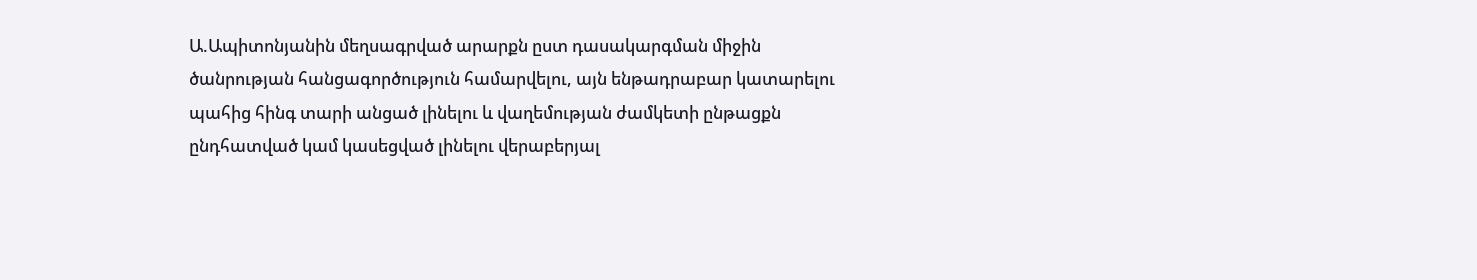Ա.Ապիտոնյանին մեղսագրված արարքն ըստ դասակարգման միջին ծանրության հանցագործություն համարվելու, այն ենթադրաբար կատարելու պահից հինգ տարի անցած լինելու և վաղեմության ժամկետի ընթացքն ընդհատված կամ կասեցված լինելու վերաբերյալ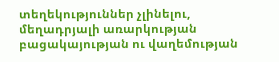տեղեկություններ չլինելու, մեղադրյալի առարկության բացակայության ու վաղեմության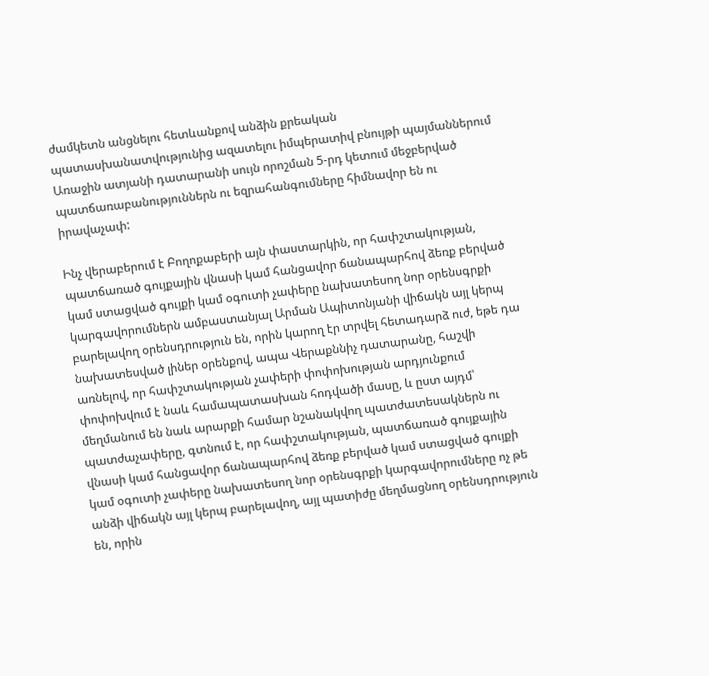ժամկետն անցնելու հետևանքով անձին քրեական պատասխանատվությունից ազատելու իմպերատիվ բնույթի պայմաններում Առաջին ատյանի դատարանի սույն որոշման 5-րդ կետում մեջբերված պատճառաբանություններն ու եզրահանգումները հիմնավոր են ու իրավաչափ:

Ինչ վերաբերում է Բողոքաբերի այն փաստարկին, որ հափշտակության, պատճառած գույքային վնասի կամ հանցավոր ճանապարհով ձեռք բերված կամ ստացված գույքի կամ օգուտի չափերը նախատեսող նոր օրենսգրքի կարգավորումներն ամբաստանյալ Արման Ապիտոնյանի վիճակն այլ կերպ բարելավող օրենսդրություն են, որին կարող էր տրվել հետադարձ ուժ, եթե դա նախատեսված լիներ օրենքով, ապա Վերաքննիչ դատարանը, հաշվի առնելով, որ հափշտակության չափերի փոփոխության արդյունքում փոփոխվում է նաև համապատասխան հոդվածի մասը, և ըստ այդմ՝ մեղմանում են նաև արարքի համար նշանակվող պատժատեսակներն ու պատժաչափերը, գտնում է, որ հափշտակության, պատճառած գույքային վնասի կամ հանցավոր ճանապարհով ձեռք բերված կամ ստացված գույքի կամ օգուտի չափերը նախատեսող նոր օրենսգրքի կարգավորումները ոչ թե անձի վիճակն այլ կերպ բարելավող, այլ պատիժը մեղմացնող օրենսդրություն են, որին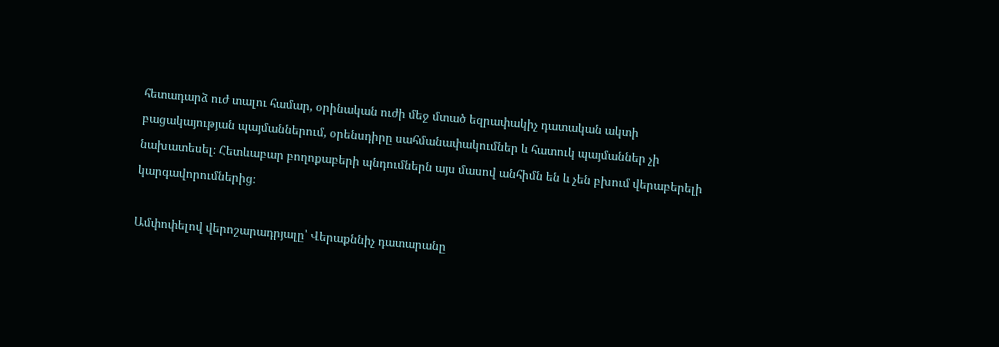հետադարձ ուժ տալու համար, օրինական ուժի մեջ մտած եզրափակիչ դատական ակտի բացակայության պայմաններում, օրենսդիրը սահմանափակումներ և հատուկ պայմաններ չի նախատեսել։ Հետևաբար բողոքաբերի պնդումներն այս մասով անհիմն են և չեն բխում վերաբերելի կարգավորումներից։

Ամփոփելով վերոշարադրյալը՝ Վերաքննիչ դատարանը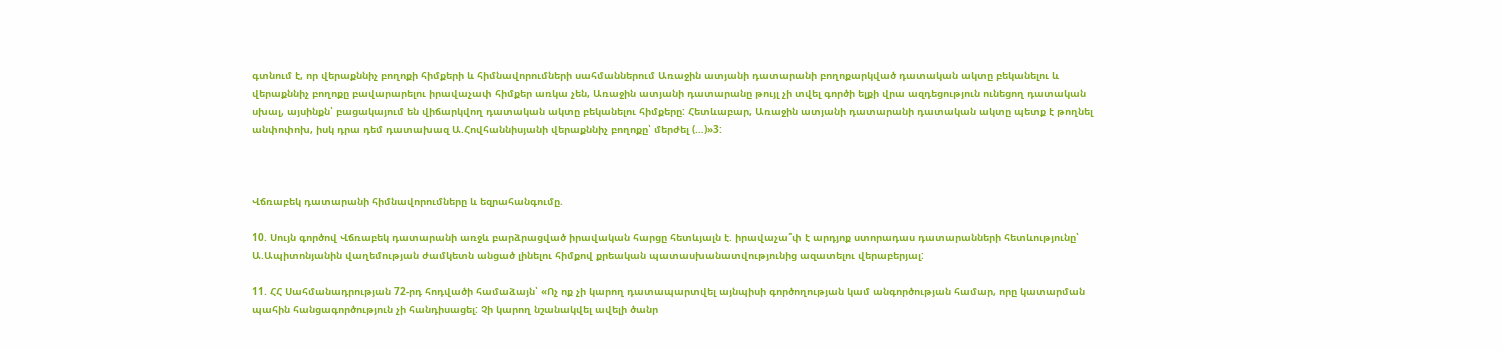գտնում է, որ վերաքննիչ բողոքի հիմքերի և հիմնավորումների սահմաններում Առաջին ատյանի դատարանի բողոքարկված դատական ակտը բեկանելու և վերաքննիչ բողոքը բավարարելու իրավաչափ հիմքեր առկա չեն, Առաջին ատյանի դատարանը թույլ չի տվել գործի ելքի վրա ազդեցություն ունեցող դատական սխալ, այսինքն՝ բացակայում են վիճարկվող դատական ակտը բեկանելու հիմքերը: Հետևաբար, Առաջին ատյանի դատարանի դատական ակտը պետք է թողնել անփոփոխ, իսկ դրա դեմ դատախազ Ա.Հովհաննիսյանի վերաքննիչ բողոքը՝ մերժել (…)»3:



Վճռաբեկ դատարանի հիմնավորումները և եզրահանգումը.

10. Սույն գործով Վճռաբեկ դատարանի առջև բարձրացված իրավական հարցը հետևյալն է. իրավաչա՞փ է արդյոք ստորադաս դատարանների հետևությունը՝ Ա.Ապիտոնյանին վաղեմության ժամկետն անցած լինելու հիմքով քրեական պատասխանատվությունից ազատելու վերաբերյալ:

11. ՀՀ Սահմանադրության 72-րդ հոդվածի համաձայն՝ «Ոչ ոք չի կարող դատապարտվել այնպիսի գործողության կամ անգործության համար, որը կատարման պահին հանցագործություն չի հանդիսացել: Չի կարող նշանակվել ավելի ծանր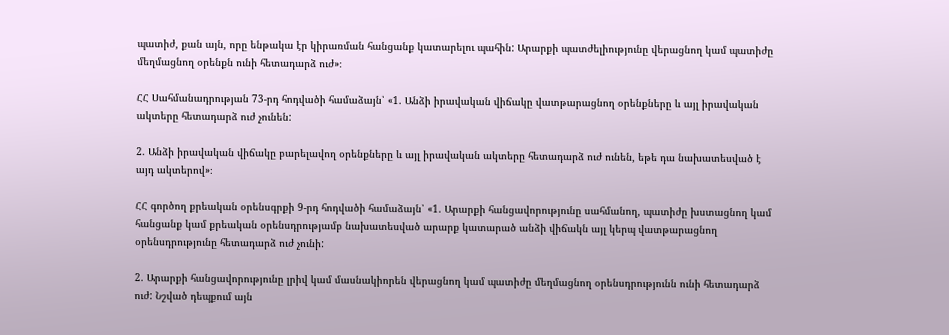պատիժ, քան այն, որը ենթակա էր կիրառման հանցանք կատարելու պահին: Արարքի պատժելիությունը վերացնող կամ պատիժը մեղմացնող օրենքն ունի հետադարձ ուժ»։

ՀՀ Սահմանադրության 73-րդ հոդվածի համաձայն՝ «1. Անձի իրավական վիճակը վատթարացնող օրենքները և այլ իրավական ակտերը հետադարձ ուժ չունեն:

2. Անձի իրավական վիճակը բարելավող օրենքները և այլ իրավական ակտերը հետադարձ ուժ ունեն, եթե դա նախատեսված է այդ ակտերով»։

ՀՀ գործող քրեական օրենսգրքի 9-րդ հոդվածի համաձայն՝ «1. Արարքի հանցավորությունը սահմանող, պատիժը խստացնող կամ հանցանք կամ քրեական օրենսդրությամբ նախատեսված արարք կատարած անձի վիճակն այլ կերպ վատթարացնող օրենսդրությունը հետադարձ ուժ չունի:

2. Արարքի հանցավորությունը լրիվ կամ մասնակիորեն վերացնող կամ պատիժը մեղմացնող օրենսդրությունն ունի հետադարձ ուժ: Նշված դեպքում այն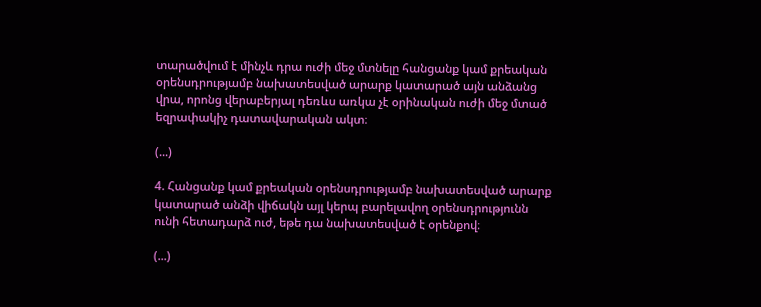տարածվում է մինչև դրա ուժի մեջ մտնելը հանցանք կամ քրեական օրենսդրությամբ նախատեսված արարք կատարած այն անձանց վրա, որոնց վերաբերյալ դեռևս առկա չէ օրինական ուժի մեջ մտած եզրափակիչ դատավարական ակտ։

(...)

4. Հանցանք կամ քրեական օրենսդրությամբ նախատեսված արարք կատարած անձի վիճակն այլ կերպ բարելավող օրենսդրությունն ունի հետադարձ ուժ, եթե դա նախատեսված է օրենքով։

(...)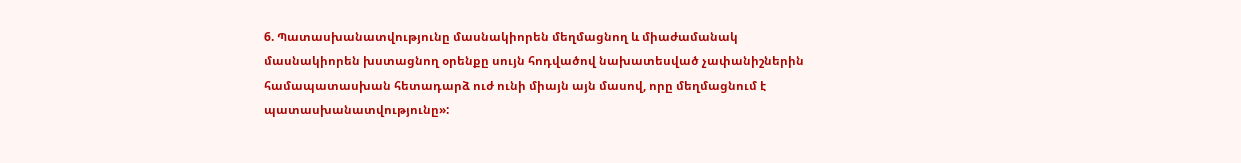6. Պատասխանատվությունը մասնակիորեն մեղմացնող և միաժամանակ մասնակիորեն խստացնող օրենքը սույն հոդվածով նախատեսված չափանիշներին համապատասխան հետադարձ ուժ ունի միայն այն մասով, որը մեղմացնում է պատասխանատվությունը»: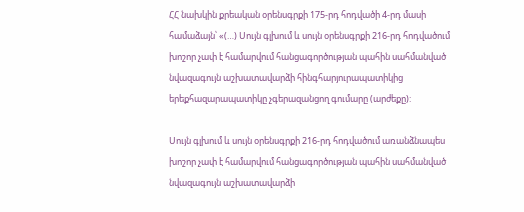ՀՀ նախկին քրեական օրենսգրքի 175-րդ հոդվածի 4-րդ մասի համաձայն՝ «(…) Սույն գլխում և սույն օրենսգրքի 216-րդ հոդվածում խոշոր չափ է համարվում հանցագործության պահին սահմանված նվազագույն աշխատավարձի հինգհարյուրապատիկից երեքհազարապատիկը չգերազանցող գումարը (արժեքը):

Սույն գլխում և սույն օրենսգրքի 216-րդ հոդվածում առանձնապես խոշոր չափ է համարվում հանցագործության պահին սահմանված նվազագույն աշխատավարձի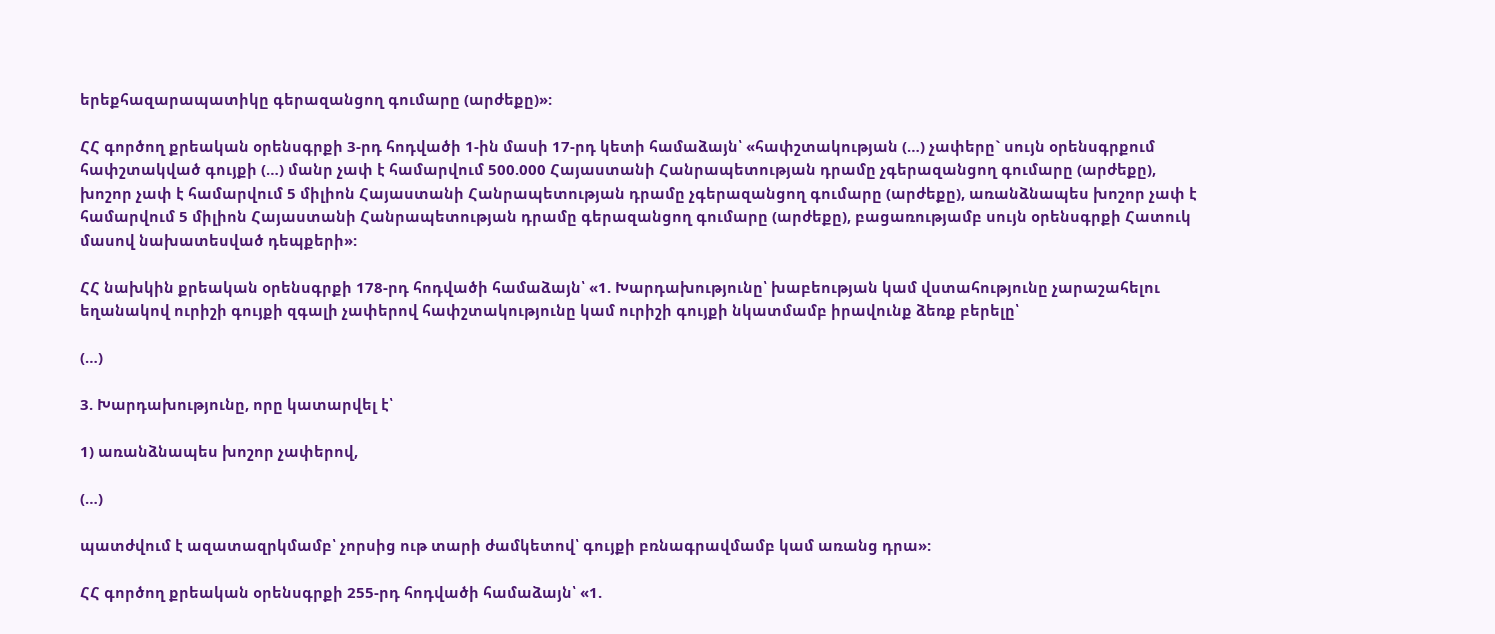երեքհազարապատիկը գերազանցող գումարը (արժեքը)»:

ՀՀ գործող քրեական օրենսգրքի 3-րդ հոդվածի 1-ին մասի 17-րդ կետի համաձայն՝ «հափշտակության (…) չափերը` սույն օրենսգրքում հափշտակված գույքի (…) մանր չափ է համարվում 500.000 Հայաստանի Հանրապետության դրամը չգերազանցող գումարը (արժեքը), խոշոր չափ է համարվում 5 միլիոն Հայաստանի Հանրապետության դրամը չգերազանցող գումարը (արժեքը), առանձնապես խոշոր չափ է համարվում 5 միլիոն Հայաստանի Հանրապետության դրամը գերազանցող գումարը (արժեքը), բացառությամբ սույն օրենսգրքի Հատուկ մասով նախատեսված դեպքերի»:

ՀՀ նախկին քրեական օրենսգրքի 178-րդ հոդվածի համաձայն՝ «1. Խարդախությունը՝ խաբեության կամ վստահությունը չարաշահելու եղանակով ուրիշի գույքի զգալի չափերով հափշտակությունը կամ ուրիշի գույքի նկատմամբ իրավունք ձեռք բերելը՝

(…)

3. Խարդախությունը, որը կատարվել է՝

1) առանձնապես խոշոր չափերով,

(…)

պատժվում է ազատազրկմամբ՝ չորսից ութ տարի ժամկետով՝ գույքի բռնագրավմամբ կամ առանց դրա»:

ՀՀ գործող քրեական օրենսգրքի 255-րդ հոդվածի համաձայն՝ «1.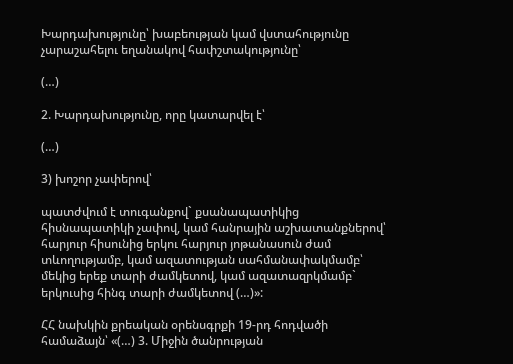Խարդախությունը՝ խաբեության կամ վստահությունը չարաշահելու եղանակով հափշտակությունը՝

(…)

2. Խարդախությունը, որը կատարվել է՝

(…)

3) խոշոր չափերով՝

պատժվում է տուգանքով` քսանապատիկից հիսնապատիկի չափով, կամ հանրային աշխատանքներով՝ հարյուր հիսունից երկու հարյուր յոթանասուն ժամ տևողությամբ, կամ ազատության սահմանափակմամբ՝ մեկից երեք տարի ժամկետով, կամ ազատազրկմամբ` երկուսից հինգ տարի ժամկետով (…)»:

ՀՀ նախկին քրեական օրենսգրքի 19-րդ հոդվածի համաձայն՝ «(…) 3. Միջին ծանրության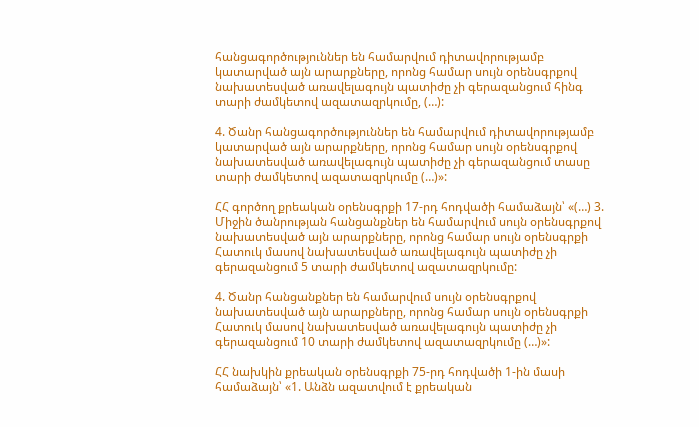հանցագործություններ են համարվում դիտավորությամբ կատարված այն արարքները, որոնց համար սույն օրենսգրքով նախատեսված առավելագույն պատիժը չի գերազանցում հինգ տարի ժամկետով ազատազրկումը, (…):

4. Ծանր հանցագործություններ են համարվում դիտավորությամբ կատարված այն արարքները, որոնց համար սույն օրենսգրքով նախատեսված առավելագույն պատիժը չի գերազանցում տասը տարի ժամկետով ազատազրկումը (…)»:

ՀՀ գործող քրեական օրենսգրքի 17-րդ հոդվածի համաձայն՝ «(…) 3. Միջին ծանրության հանցանքներ են համարվում սույն օրենսգրքով նախատեսված այն արարքները, որոնց համար սույն օրենսգրքի Հատուկ մասով նախատեսված առավելագույն պատիժը չի գերազանցում 5 տարի ժամկետով ազատազրկումը:

4. Ծանր հանցանքներ են համարվում սույն օրենսգրքով նախատեսված այն արարքները, որոնց համար սույն օրենսգրքի Հատուկ մասով նախատեսված առավելագույն պատիժը չի գերազանցում 10 տարի ժամկետով ազատազրկումը (…)»:

ՀՀ նախկին քրեական օրենսգրքի 75-րդ հոդվածի 1-ին մասի համաձայն՝ «1. Անձն ազատվում է քրեական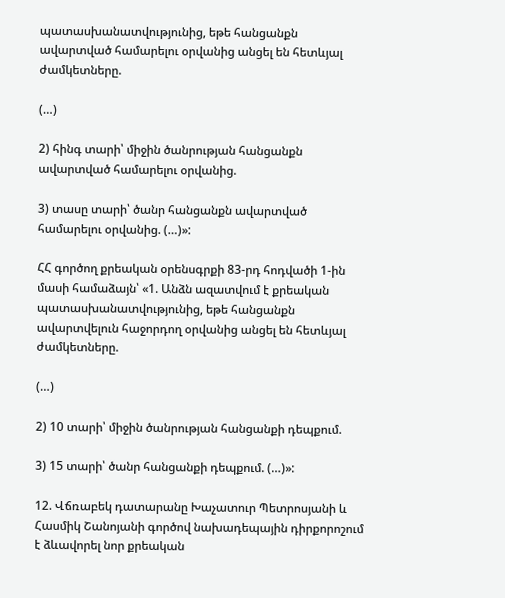պատասխանատվությունից, եթե հանցանքն ավարտված համարելու օրվանից անցել են հետևյալ ժամկետները.

(…)

2) հինգ տարի՝ միջին ծանրության հանցանքն ավարտված համարելու օրվանից.

3) տասը տարի՝ ծանր հանցանքն ավարտված համարելու օրվանից. (…)»:

ՀՀ գործող քրեական օրենսգրքի 83-րդ հոդվածի 1-ին մասի համաձայն՝ «1. Անձն ազատվում է քրեական պատասխանատվությունից, եթե հանցանքն ավարտվելուն հաջորդող օրվանից անցել են հետևյալ ժամկետները.

(…)

2) 10 տարի՝ միջին ծանրության հանցանքի դեպքում.

3) 15 տարի՝ ծանր հանցանքի դեպքում. (…)»:

12. Վճռաբեկ դատարանը Խաչատուր Պետրոսյանի և Հասմիկ Շանոյանի գործով նախադեպային դիրքորոշում է ձևավորել նոր քրեական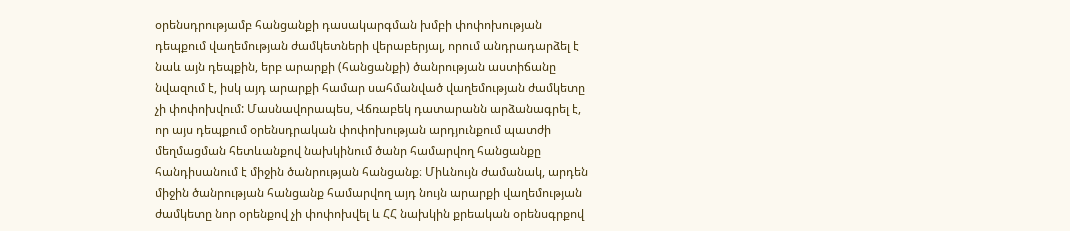օրենսդրությամբ հանցանքի դասակարգման խմբի փոփոխության դեպքում վաղեմության ժամկետների վերաբերյալ, որում անդրադարձել է նաև այն դեպքին, երբ արարքի (հանցանքի) ծանրության աստիճանը նվազում է, իսկ այդ արարքի համար սահմանված վաղեմության ժամկետը չի փոփոխվում: Մասնավորապես, Վճռաբեկ դատարանն արձանագրել է, որ այս դեպքում օրենսդրական փոփոխության արդյունքում պատժի մեղմացման հետևանքով նախկինում ծանր համարվող հանցանքը հանդիսանում է միջին ծանրության հանցանք։ Միևնույն ժամանակ, արդեն միջին ծանրության հանցանք համարվող այդ նույն արարքի վաղեմության ժամկետը նոր օրենքով չի փոփոխվել և ՀՀ նախկին քրեական օրենսգրքով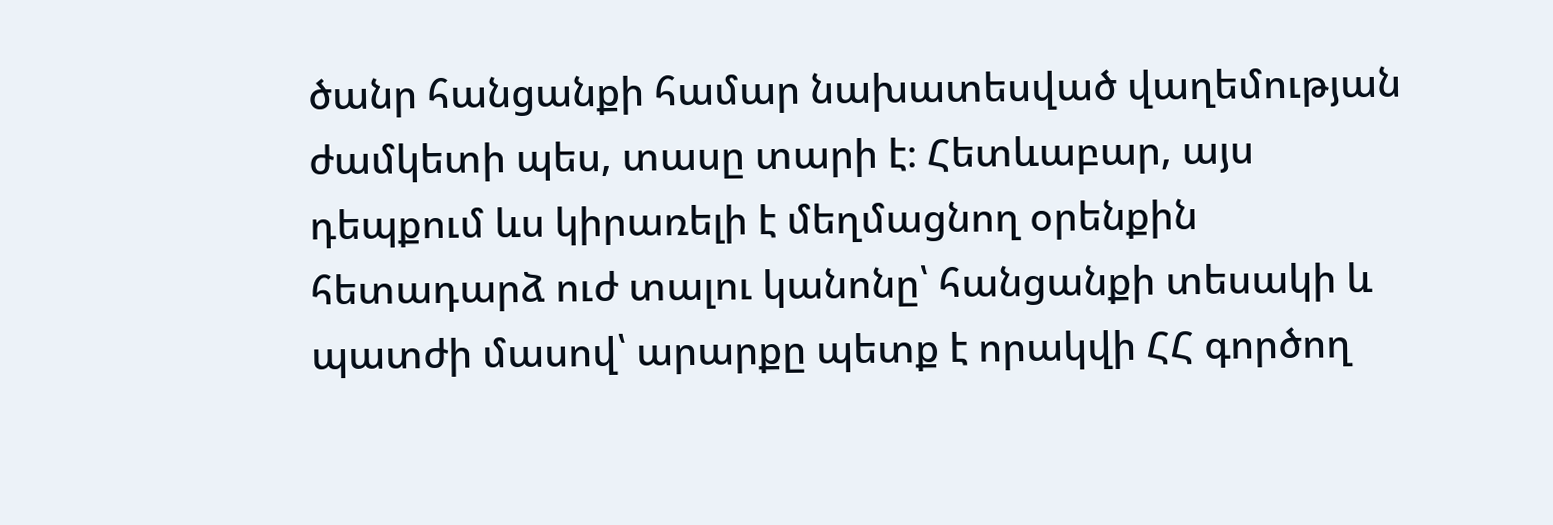ծանր հանցանքի համար նախատեսված վաղեմության ժամկետի պես, տասը տարի է։ Հետևաբար, այս դեպքում ևս կիրառելի է մեղմացնող օրենքին հետադարձ ուժ տալու կանոնը՝ հանցանքի տեսակի և պատժի մասով՝ արարքը պետք է որակվի ՀՀ գործող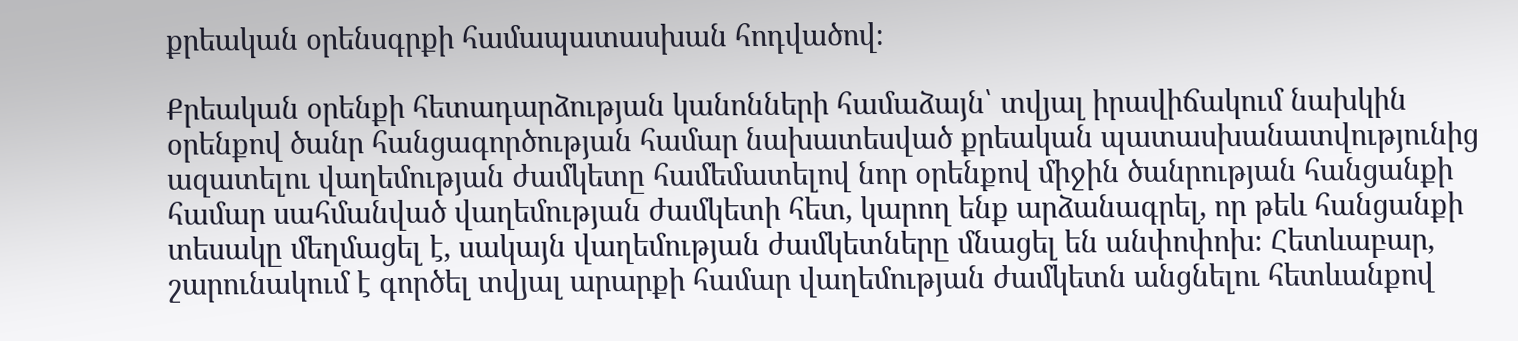քրեական օրենսգրքի համապատասխան հոդվածով։

Քրեական օրենքի հետադարձության կանոնների համաձայն՝ տվյալ իրավիճակում նախկին օրենքով ծանր հանցագործության համար նախատեսված քրեական պատասխանատվությունից ազատելու վաղեմության ժամկետը համեմատելով նոր օրենքով միջին ծանրության հանցանքի համար սահմանված վաղեմության ժամկետի հետ, կարող ենք արձանագրել, որ թեև հանցանքի տեսակը մեղմացել է, սակայն վաղեմության ժամկետները մնացել են անփոփոխ։ Հետևաբար, շարունակում է գործել տվյալ արարքի համար վաղեմության ժամկետն անցնելու հետևանքով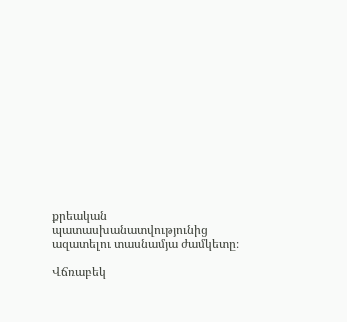քրեական պատասխանատվությունից ազատելու տասնամյա ժամկետը։

Վճռաբեկ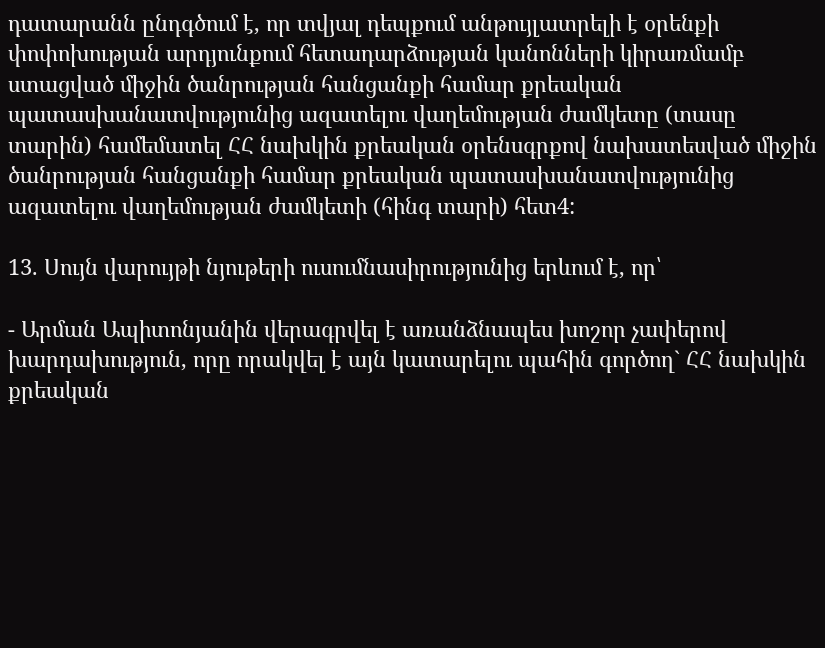դատարանն ընդգծում է, որ տվյալ դեպքում անթույլատրելի է օրենքի փոփոխության արդյունքում հետադարձության կանոնների կիրառմամբ ստացված միջին ծանրության հանցանքի համար քրեական պատասխանատվությունից ազատելու վաղեմության ժամկետը (տասը տարին) համեմատել ՀՀ նախկին քրեական օրենսգրքով նախատեսված միջին ծանրության հանցանքի համար քրեական պատասխանատվությունից ազատելու վաղեմության ժամկետի (հինգ տարի) հետ4:

13. Սույն վարույթի նյութերի ուսումնասիրությունից երևում է, որ՝

- Արման Ապիտոնյանին վերագրվել է առանձնապես խոշոր չափերով խարդախություն, որը որակվել է այն կատարելու պահին գործող` ՀՀ նախկին քրեական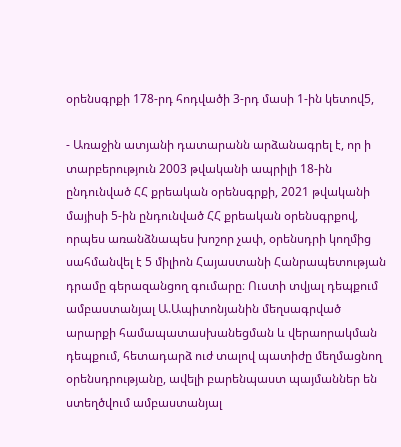օրենսգրքի 178-րդ հոդվածի 3-րդ մասի 1-ին կետով5,

- Առաջին ատյանի դատարանն արձանագրել է, որ ի տարբերություն 2003 թվականի ապրիլի 18-ին ընդունված ՀՀ քրեական օրենսգրքի, 2021 թվականի մայիսի 5-ին ընդունված ՀՀ քրեական օրենսգրքով, որպես առանձնապես խոշոր չափ, օրենսդրի կողմից սահմանվել է 5 միլիոն Հայաստանի Հանրապետության դրամը գերազանցող գումարը։ Ուստի տվյալ դեպքում ամբաստանյալ Ա.Ապիտոնյանին մեղսագրված արարքի համապատասխանեցման և վերաորակման դեպքում, հետադարձ ուժ տալով պատիժը մեղմացնող օրենսդրությանը, ավելի բարենպաստ պայմաններ են ստեղծվում ամբաստանյալ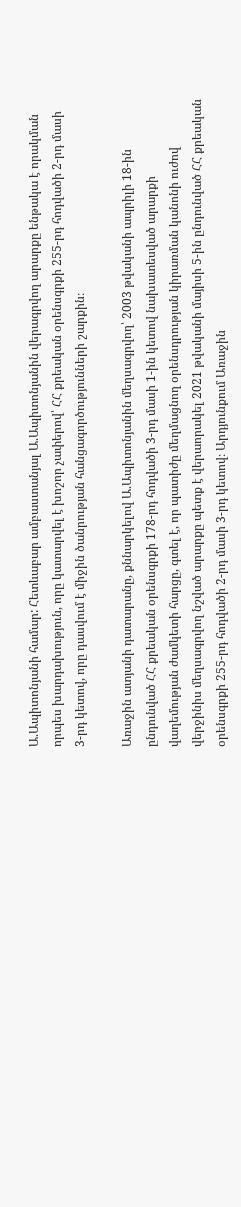Ա.Ապիտոնյանի համար: Հետևաբար ամբաստանյալ Ա.Ապիտոնյանին վերագրվող արարքը ենթակա է որակման որպես խարդախություն, որը կատարվել է խոշոր չափերով՝ ՀՀ քրեական օրենսգրքի 255-րդ հոդվածի 2-րդ մասի 3-րդ կետով, որը դասվում է միջին ծանրության հանցագործությունների շարքին։

Առաջին ատյանի դատարանը, քննարկելով Ա.Ապիտոնյանին մեղսագրվող՝ 2003 թվականի ապրիլի 18-ին ընդունված ՀՀ քրեական օրենսգրքի 178-րդ հոդվածի 3-րդ մասի 1-ին կետով նախատեսված արարքի վաղեմության ժամկետի հարցը, գտել է, որ պատիժը մեղմացնող օրենսդրության կիրառման կանոնի ուժով վերջինիս մեղսագրվող նշված արարքը պետք է վերաորակել 2021 թվականի մայիսի 5-ին ընդունված ՀՀ քրեական օրենսգրքի 255-րդ հոդվածի 2-րդ մասի 3-րդ կետով։ Արդյունքում Առաջին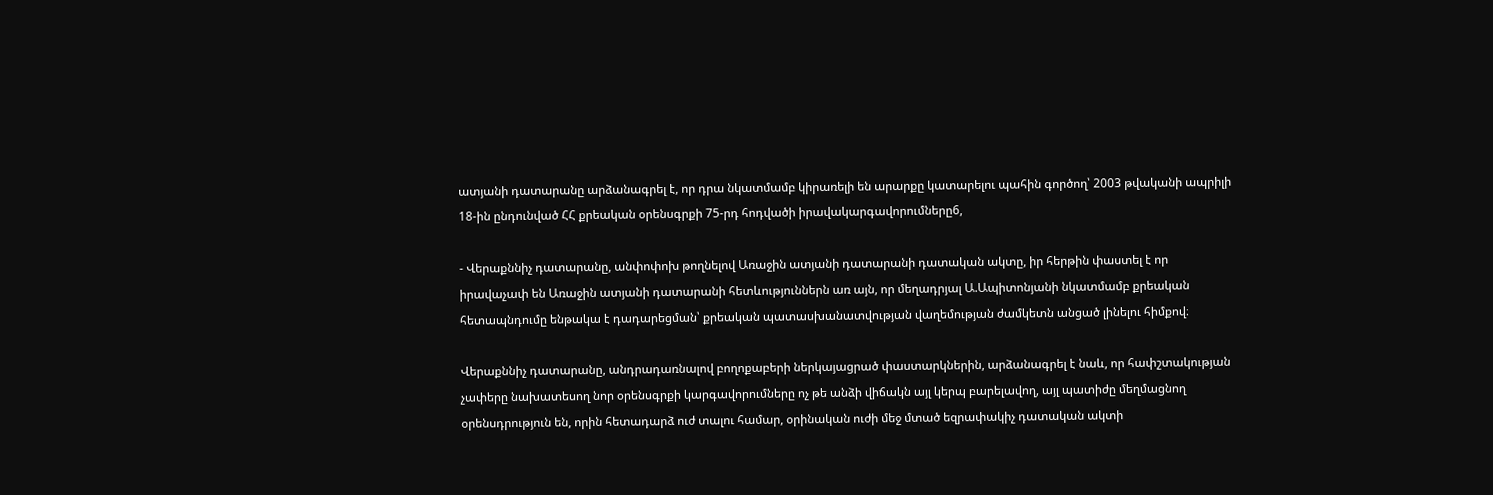ատյանի դատարանը արձանագրել է, որ դրա նկատմամբ կիրառելի են արարքը կատարելու պահին գործող՝ 2003 թվականի ապրիլի 18-ին ընդունված ՀՀ քրեական օրենսգրքի 75-րդ հոդվածի իրավակարգավորումները6,

- Վերաքննիչ դատարանը, անփոփոխ թողնելով Առաջին ատյանի դատարանի դատական ակտը, իր հերթին փաստել է որ իրավաչափ են Առաջին ատյանի դատարանի հետևություններն առ այն, որ մեղադրյալ Ա.Ապիտոնյանի նկատմամբ քրեական հետապնդումը ենթակա է դադարեցման՝ քրեական պատասխանատվության վաղեմության ժամկետն անցած լինելու հիմքով։

Վերաքննիչ դատարանը, անդրադառնալով բողոքաբերի ներկայացրած փաստարկներին, արձանագրել է նաև, որ հափշտակության չափերը նախատեսող նոր օրենսգրքի կարգավորումները ոչ թե անձի վիճակն այլ կերպ բարելավող, այլ պատիժը մեղմացնող օրենսդրություն են, որին հետադարձ ուժ տալու համար, օրինական ուժի մեջ մտած եզրափակիչ դատական ակտի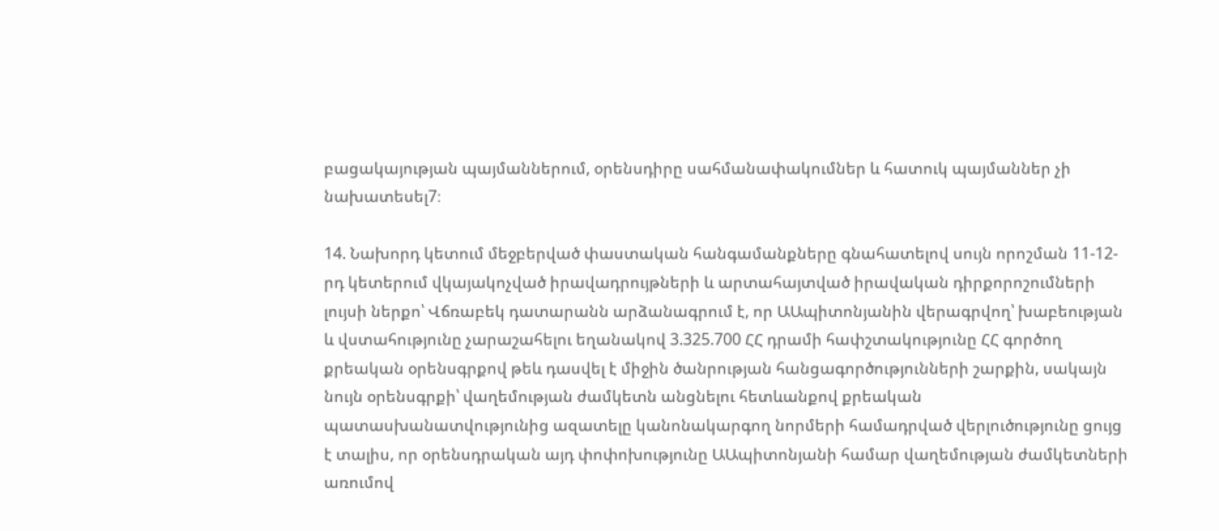բացակայության պայմաններում, օրենսդիրը սահմանափակումներ և հատուկ պայմաններ չի նախատեսել7։

14. Նախորդ կետում մեջբերված փաստական հանգամանքները գնահատելով սույն որոշման 11-12-րդ կետերում վկայակոչված իրավադրույթների և արտահայտված իրավական դիրքորոշումների լույսի ներքո՝ Վճռաբեկ դատարանն արձանագրում է, որ ԱԱպիտոնյանին վերագրվող՝ խաբեության և վստահությունը չարաշահելու եղանակով 3.325.700 ՀՀ դրամի հափշտակությունը ՀՀ գործող քրեական օրենսգրքով թեև դասվել է միջին ծանրության հանցագործությունների շարքին, սակայն նույն օրենսգրքի՝ վաղեմության ժամկետն անցնելու հետևանքով քրեական պատասխանատվությունից ազատելը կանոնակարգող նորմերի համադրված վերլուծությունը ցույց է տալիս, որ օրենսդրական այդ փոփոխությունը ԱԱպիտոնյանի համար վաղեմության ժամկետների առումով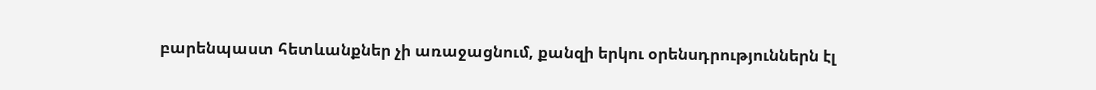բարենպաստ հետևանքներ չի առաջացնում, քանզի երկու օրենսդրություններն էլ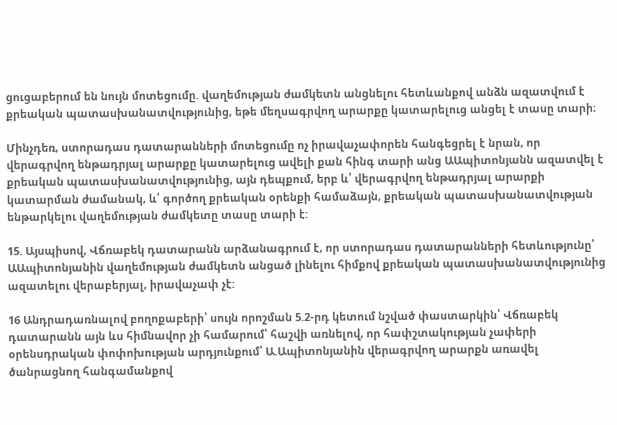ցուցաբերում են նույն մոտեցումը. վաղեմության ժամկետն անցնելու հետևանքով անձն ազատվում է քրեական պատասխանատվությունից, եթե մեղսագրվող արարքը կատարելուց անցել է տասը տարի։

Մինչդեռ, ստորադաս դատարանների մոտեցումը ոչ իրավաչափորեն հանգեցրել է նրան, որ վերագրվող ենթադրյալ արարքը կատարելուց ավելի քան հինգ տարի անց ԱԱպիտոնյանն ազատվել է քրեական պատասխանատվությունից, այն դեպքում, երբ և՛ վերագրվող ենթադրյալ արարքի կատարման ժամանակ, և՛ գործող քրեական օրենքի համաձայն, քրեական պատասխանատվության ենթարկելու վաղեմության ժամկետը տասը տարի է:

15. Այսպիսով, Վճռաբեկ դատարանն արձանագրում է, որ ստորադաս դատարանների հետևությունը՝ ԱԱպիտոնյանին վաղեմության ժամկետն անցած լինելու հիմքով քրեական պատասխանատվությունից ազատելու վերաբերյալ, իրավաչափ չէ:

16 Անդրադառնալով բողոքաբերի՝ սույն որոշման 5.2-րդ կետում նշված փաստարկին՝ Վճռաբեկ դատարանն այն ևս հիմնավոր չի համարում՝ հաշվի առնելով, որ հափշտակության չափերի օրենսդրական փոփոխության արդյունքում՝ Ա.Ապիտոնյանին վերագրվող արարքն առավել ծանրացնող հանգամանքով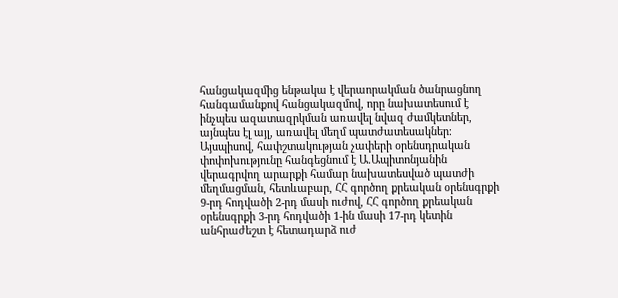հանցակազմից ենթակա է վերաորակման ծանրացնող հանգամանքով հանցակազմով, որը նախատեսում է ինչպես ազատազրկման առավել նվազ ժամկետներ, այնպես էլ այլ, առավել մեղմ պատժատեսակներ։ Այսպիսով, հափշտակության չափերի օրենսդրական փոփոխությունը հանգեցնում է Ա.Ապիտոնյանին վերագրվող արարքի համար նախատեսված պատժի մեղմացման, հետևաբար, ՀՀ գործող քրեական օրենսգրքի 9-րդ հոդվածի 2-րդ մասի ուժով, ՀՀ գործող քրեական օրենսգրքի 3-րդ հոդվածի 1-ին մասի 17-րդ կետին անհրաժեշտ է հետադարձ ուժ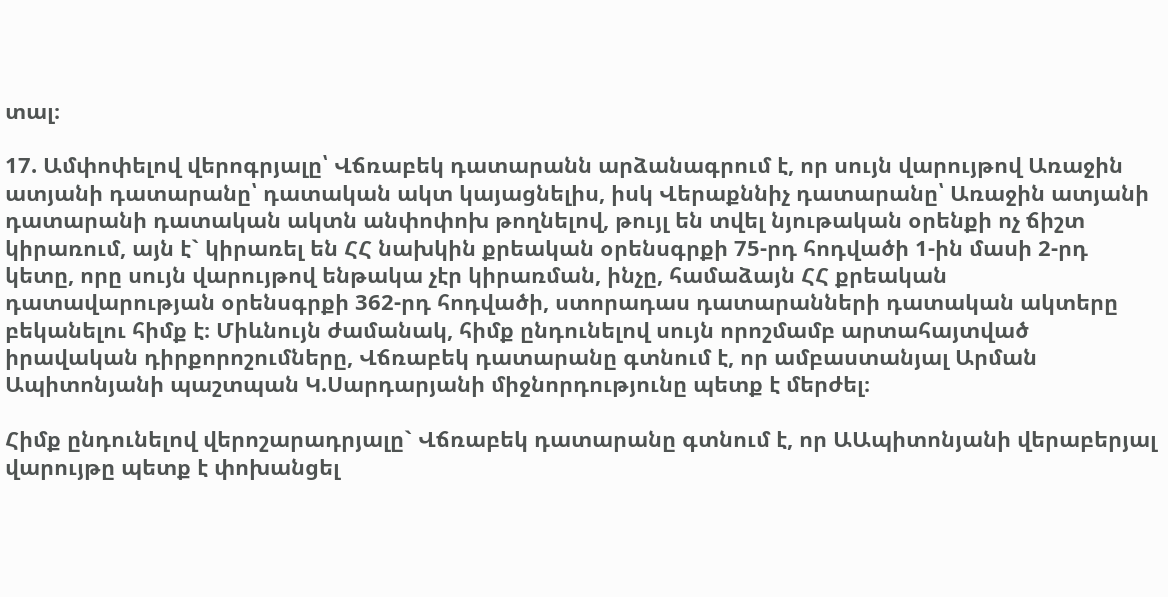տալ։

17. Ամփոփելով վերոգրյալը՝ Վճռաբեկ դատարանն արձանագրում է, որ սույն վարույթով Առաջին ատյանի դատարանը՝ դատական ակտ կայացնելիս, իսկ Վերաքննիչ դատարանը՝ Առաջին ատյանի դատարանի դատական ակտն անփոփոխ թողնելով, թույլ են տվել նյութական օրենքի ոչ ճիշտ կիրառում, այն է` կիրառել են ՀՀ նախկին քրեական օրենսգրքի 75-րդ հոդվածի 1-ին մասի 2-րդ կետը, որը սույն վարույթով ենթակա չէր կիրառման, ինչը, համաձայն ՀՀ քրեական դատավարության օրենսգրքի 362-րդ հոդվածի, ստորադաս դատարանների դատական ակտերը բեկանելու հիմք է։ Միևնույն ժամանակ, հիմք ընդունելով սույն որոշմամբ արտահայտված իրավական դիրքորոշումները, Վճռաբեկ դատարանը գտնում է, որ ամբաստանյալ Արման Ապիտոնյանի պաշտպան Կ.Սարդարյանի միջնորդությունը պետք է մերժել։

Հիմք ընդունելով վերոշարադրյալը` Վճռաբեկ դատարանը գտնում է, որ ԱԱպիտոնյանի վերաբերյալ վարույթը պետք է փոխանցել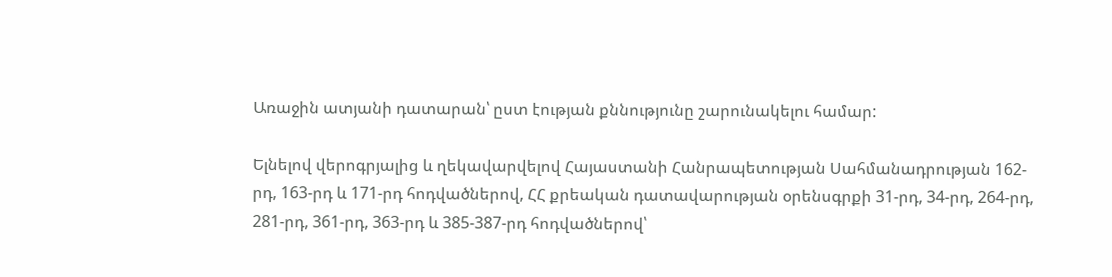Առաջին ատյանի դատարան՝ ըստ էության քննությունը շարունակելու համար:

Ելնելով վերոգրյալից և ղեկավարվելով Հայաստանի Հանրապետության Սահմանադրության 162-րդ, 163-րդ և 171-րդ հոդվածներով, ՀՀ քրեական դատավարության օրենսգրքի 31-րդ, 34-րդ, 264-րդ, 281-րդ, 361-րդ, 363-րդ և 385-387-րդ հոդվածներով՝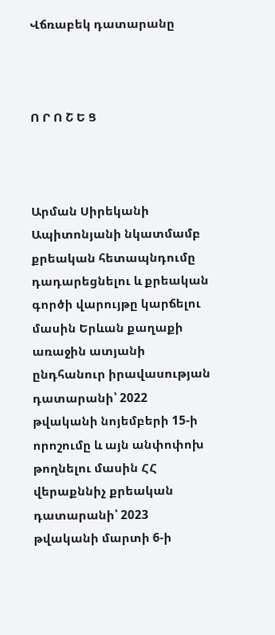Վճռաբեկ դատարանը



Ո Ր Ո Շ Ե Ց



Արման Սիրեկանի Ապիտոնյանի նկատմամբ քրեական հետապնդումը դադարեցնելու և քրեական գործի վարույթը կարճելու մասին Երևան քաղաքի առաջին ատյանի ընդհանուր իրավասության դատարանի՝ 2022 թվականի նոյեմբերի 15-ի որոշումը և այն անփոփոխ թողնելու մասին ՀՀ վերաքննիչ քրեական դատարանի՝ 2023 թվականի մարտի 6-ի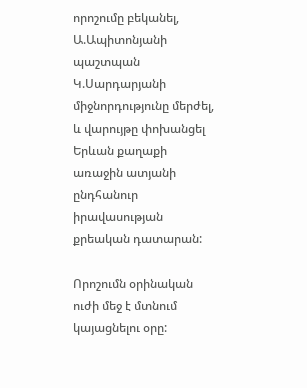որոշումը բեկանել, Ա.Ապիտոնյանի պաշտպան Կ.Սարդարյանի միջնորդությունը մերժել, և վարույթը փոխանցել Երևան քաղաքի առաջին ատյանի ընդհանուր իրավասության քրեական դատարան:

Որոշումն օրինական ուժի մեջ է մտնում կայացնելու օրը: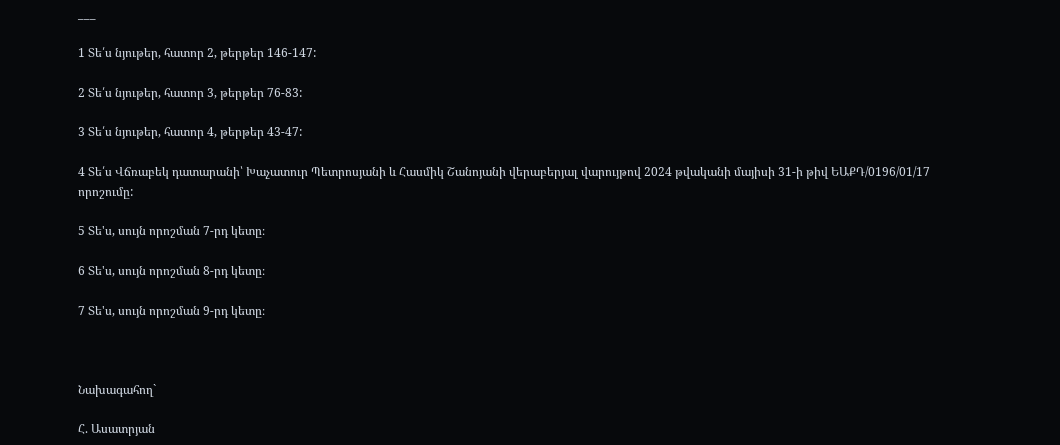___

1 Տե՛ս նյութեր, հատոր 2, թերթեր 146-147:

2 Տե՛ս նյութեր, հատոր 3, թերթեր 76-83:

3 Տե՛ս նյութեր, հատոր 4, թերթեր 43-47:

4 Տե՛ս Վճռաբեկ դատարանի՝ Խաչատուր Պետրոսյանի և Հասմիկ Շանոյանի վերաբերյալ վարույթով 2024 թվականի մայիսի 31-ի թիվ ԵԱՔԴ/0196/01/17 որոշումը:

5 Տե'ս, սույն որոշման 7-րդ կետը։

6 Տե'ս, սույն որոշման 8-րդ կետը։

7 Տե'ս, սույն որոշման 9-րդ կետը։



Նախագահող`

Հ. Ասատրյան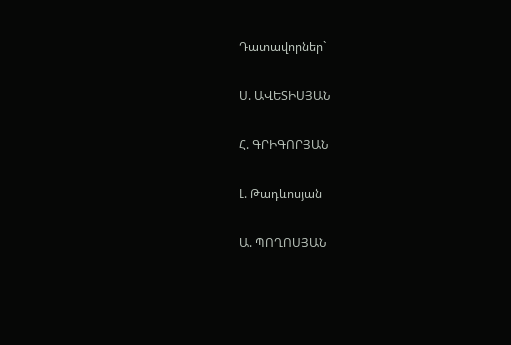Դատավորներ`

Ս. ԱՎԵՏԻՍՅԱՆ

Հ. ԳՐԻԳՈՐՅԱՆ

Լ. Թադևոսյան

Ա. ՊՈՂՈՍՅԱՆ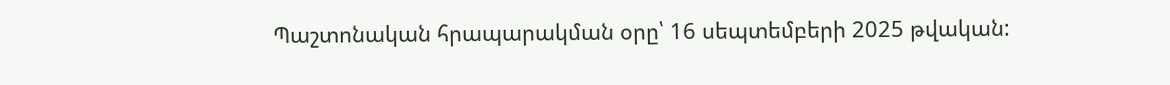Պաշտոնական հրապարակման օրը՝ 16 սեպտեմբերի 2025 թվական: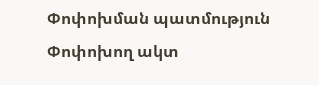Փոփոխման պատմություն
Փոփոխող ակտ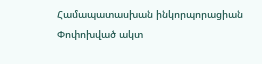Համապատասխան ինկորպորացիան
Փոփոխված ակտ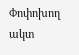Փոփոխող ակտ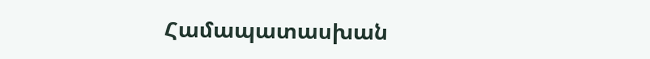Համապատասխան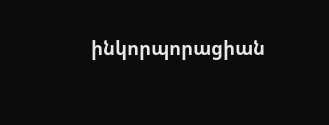ինկորպորացիան